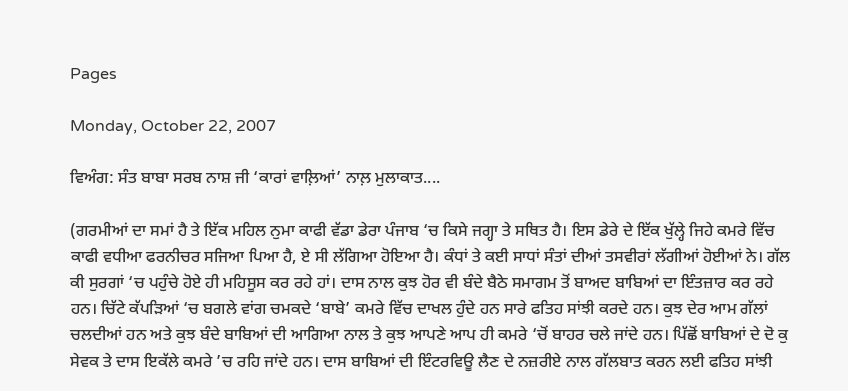Pages

Monday, October 22, 2007

ਵਿਅੰਗ: ਸੰਤ ਬਾਬਾ ਸਰਬ ਨਾਸ਼ ਜੀ ‘ਕਾਰਾਂ ਵਾਲ਼ਿਆਂ’ ਨਾਲ਼ ਮੁਲਾਕਾਤ....

(ਗਰਮੀਆਂ ਦਾ ਸਮਾਂ ਹੈ ਤੇ ਇੱਕ ਮਹਿਲ ਨੁਮਾ ਕਾਫੀ ਵੱਡਾ ਡੇਰਾ ਪੰਜਾਬ ‘ਚ ਕਿਸੇ ਜਗ੍ਹਾ ਤੇ ਸਥਿਤ ਹੈ। ਇਸ ਡੇਰੇ ਦੇ ਇੱਕ ਖੁੱਲ੍ਹੇ ਜਿਹੇ ਕਮਰੇ ਵਿੱਚ ਕਾਫੀ ਵਧੀਆ ਫਰਨੀਚਰ ਸਜਿਆ ਪਿਆ ਹੈ, ਏ ਸੀ ਲੱਗਿਆ ਹੋਇਆ ਹੈ। ਕੰਧਾਂ ਤੇ ਕਈ ਸਾਧਾਂ ਸੰਤਾਂ ਦੀਆਂ ਤਸਵੀਰਾਂ ਲੱਗੀਆਂ ਹੋਈਆਂ ਨੇ। ਗੱਲ ਕੀ ਸੁਰਗਾਂ ‘ਚ ਪਹੁੰਚੇ ਹੋਏ ਹੀ ਮਹਿਸੂਸ ਕਰ ਰਹੇ ਹਾਂ। ਦਾਸ ਨਾਲ ਕੁਝ ਹੋਰ ਵੀ ਬੰਦੇ ਬੈਠੇ ਸਮਾਗਮ ਤੋਂ ਬਾਅਦ ਬਾਬਿਆਂ ਦਾ ਇੰਤਜ਼ਾਰ ਕਰ ਰਹੇ ਹਨ। ਚਿੱਟੇ ਕੱਪੜਿਆਂ ‘ਚ ਬਗਲੇ ਵਾਂਗ ਚਮਕਦੇ ‘ਬਾਬੇ’ ਕਮਰੇ ਵਿੱਚ ਦਾਖਲ ਹੁੰਦੇ ਹਨ ਸਾਰੇ ਫਤਿਹ ਸਾਂਝੀ ਕਰਦੇ ਹਨ। ਕੁਝ ਦੇਰ ਆਮ ਗੱਲਾਂ ਚਲਦੀਆਂ ਹਨ ਅਤੇ ਕੁਝ ਬੰਦੇ ਬਾਬਿਆਂ ਦੀ ਆਗਿਆ ਨਾਲ ਤੇ ਕੁਝ ਆਪਣੇ ਆਪ ਹੀ ਕਮਰੇ ‘ਚੋਂ ਬਾਹਰ ਚਲੇ ਜਾਂਦੇ ਹਨ। ਪਿੱਛੋਂ ਬਾਬਿਆਂ ਦੇ ਦੋ ਕੁ ਸੇਵਕ ਤੇ ਦਾਸ ਇਕੱਲੇ ਕਮਰੇ ’ਚ ਰਹਿ ਜਾਂਦੇ ਹਨ। ਦਾਸ ਬਾਬਿਆਂ ਦੀ ਇੰਟਰਵਿਊ ਲੈਣ ਦੇ ਨਜ਼ਰੀਏ ਨਾਲ ਗੱਲਬਾਤ ਕਰਨ ਲਈ ਫਤਿਹ ਸਾਂਝੀ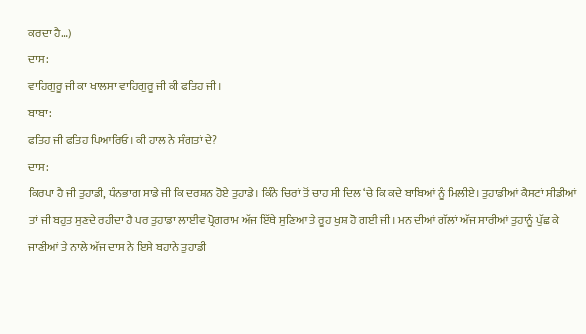ਕਰਦਾ ਹੈ…)
ਦਾਸ:
ਵਾਹਿਗੁਰੂ ਜੀ ਕਾ ਖਾਲਸਾ ਵਾਹਿਗੁਰੂ ਜੀ ਕੀ ਫਤਿਹ ਜੀ।
ਬਾਬਾ:
ਫਤਿਹ ਜੀ ਫਤਿਹ ਪਿਆਰਿਓ। ਕੀ ਹਾਲ ਨੇ ਸੰਗਤਾਂ ਦੇ?
ਦਾਸ:
ਕਿਰਪਾ ਹੈ ਜੀ ਤੁਹਾਡੀ, ਧੰਨਭਾਗ ਸਾਡੇ ਜੀ ਕਿ ਦਰਸ਼ਨ ਹੋਏ ਤੁਹਾਡੇ। ਕਿੰਨੇ ਚਿਰਾਂ ਤੋਂ ਚਾਹ ਸੀ ਦਿਲ ‘ਚੇ ਕਿ ਕਦੇ ਬਾਬਿਆਂ ਨੂੰ ਮਿਲੀਏ। ਤੁਹਾਡੀਆਂ ਕੈਸਟਾਂ ਸੀਡੀਆਂ ਤਾਂ ਜੀ ਬਹੁਤ ਸੁਣਦੇ ਰਹੀਦਾ ਹੈ ਪਰ ਤੁਹਾਡਾ ਲਾਈਵ ਪ੍ਰੋਗਰਾਮ ਅੱਜ ਇੱਥੇ ਸੁਣਿਆ ਤੇ ਰੂਹ ਖੁਸ਼ ਹੋ ਗਈ ਜੀ। ਮਨ ਦੀਆਂ ਗੱਲਾਂ ਅੱਜ ਸਾਰੀਆਂ ਤੁਹਾਨੂੰ ਪੁੱਛ ਕੇ ਜਾਣੀਆਂ ਤੇ ਨਾਲੇ ਅੱਜ ਦਾਸ ਨੇ ਇਸੇ ਬਹਾਨੇ ਤੁਹਾਡੀ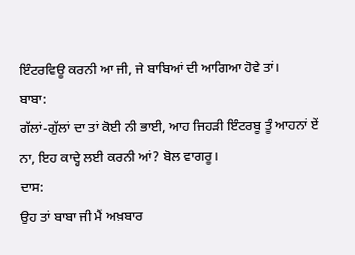ਇੰਟਰਵਿਊ ਕਰਨੀ ਆ ਜੀ, ਜੇ ਬਾਬਿਆਂ ਦੀ ਆਗਿਆ ਹੋਵੇ ਤਾਂ।
ਬਾਬਾ:
ਗੱਲਾਂ-ਗੁੱਲਾਂ ਦਾ ਤਾਂ ਕੋਈ ਨੀ ਭਾਈ, ਆਹ ਜਿਹੜੀ ਇੰਟਰਬੂ ਤੂੰ ਆਹਨਾਂ ਏਂ ਨਾ, ਇਹ ਕਾਦ੍ਹੇ ਲਈ ਕਰਨੀ ਆਂ? ਬੋਲ ਵਾਗਰੂ।
ਦਾਸ:
ਉਹ ਤਾਂ ਬਾਬਾ ਜੀ ਮੈਂ ਅਖ਼ਬਾਰ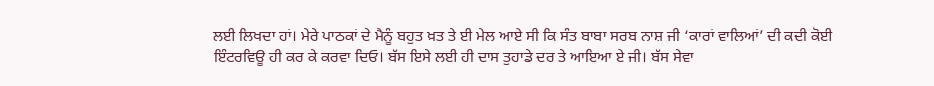ਲਈ ਲਿਖਦਾ ਹਾਂ। ਮੇਰੇ ਪਾਠਕਾਂ ਦੇ ਮੈਨੂੰ ਬਹੁਤ ਖ਼ਤ ਤੇ ਈ ਮੇਲ ਆਏ ਸੀ ਕਿ ਸੰਤ ਬਾਬਾ ਸਰਬ ਨਾਸ਼ ਜੀ ‘ਕਾਰਾਂ ਵਾਲਿਆਂ’ ਦੀ ਕਦੀ ਕੋਈ ਇੰਟਰਵਿਊ ਹੀ ਕਰ ਕੇ ਕਰਵਾ ਦਿਓ। ਬੱਸ ਇਸੇ ਲਈ ਹੀ ਦਾਸ ਤੁਹਾਡੇ ਦਰ ਤੇ ਆਇਆ ਏ ਜੀ। ਬੱਸ ਸੇਵਾ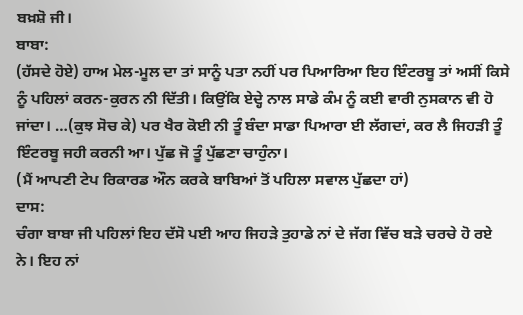ਬਖ਼ਸ਼ੋ ਜੀ।
ਬਾਬਾ:
(ਹੱਸਦੇ ਹੋਏ) ਹਾਅ ਮੇਲ-ਮੂਲ ਦਾ ਤਾਂ ਸਾਨੂੰ ਪਤਾ ਨਹੀਂ ਪਰ ਪਿਆਰਿਆ ਇਹ ਇੰਟਰਬੂ ਤਾਂ ਅਸੀਂ ਕਿਸੇ ਨੂੰ ਪਹਿਲਾਂ ਕਰਨ-ਕੁਰਨ ਨੀ ਦਿੱਤੀ। ਕਿਉਂਕਿ ਏਦ੍ਹੇ ਨਾਲ ਸਾਡੇ ਕੰਮ ਨੂੰ ਕਈ ਵਾਰੀ ਨੁਸਕਾਨ ਵੀ ਹੋ ਜਾਂਦਾ। …(ਕੁਝ ਸੋਚ ਕੇ) ਪਰ ਖੈਰ ਕੋਈ ਨੀ ਤੂੰ ਬੰਦਾ ਸਾਡਾ ਪਿਆਰਾ ਈ ਲੱਗਦਾਂ, ਕਰ ਲੈ ਜਿਹੜੀ ਤੂੰ ਇੰਟਰਬੂ ਜਹੀ ਕਰਨੀ ਆ। ਪੁੱਛ ਜੋ ਤੂੰ ਪੁੱਛਣਾ ਚਾਹੁੰਨਾ।
(ਮੈਂ ਆਪਣੀ ਟੇਪ ਰਿਕਾਰਡ ਔਨ ਕਰਕੇ ਬਾਬਿਆਂ ਤੋਂ ਪਹਿਲਾ ਸਵਾਲ ਪੁੱਛਦਾ ਹਾਂ)
ਦਾਸ:
ਚੰਗਾ ਬਾਬਾ ਜੀ ਪਹਿਲਾਂ ਇਹ ਦੱਸੋ ਪਈ ਆਹ ਜਿਹੜੇ ਤੁਹਾਡੇ ਨਾਂ ਦੇ ਜੱਗ ਵਿੱਚ ਬੜੇ ਚਰਚੇ ਹੋ ਰਏ ਨੇ। ਇਹ ਨਾਂ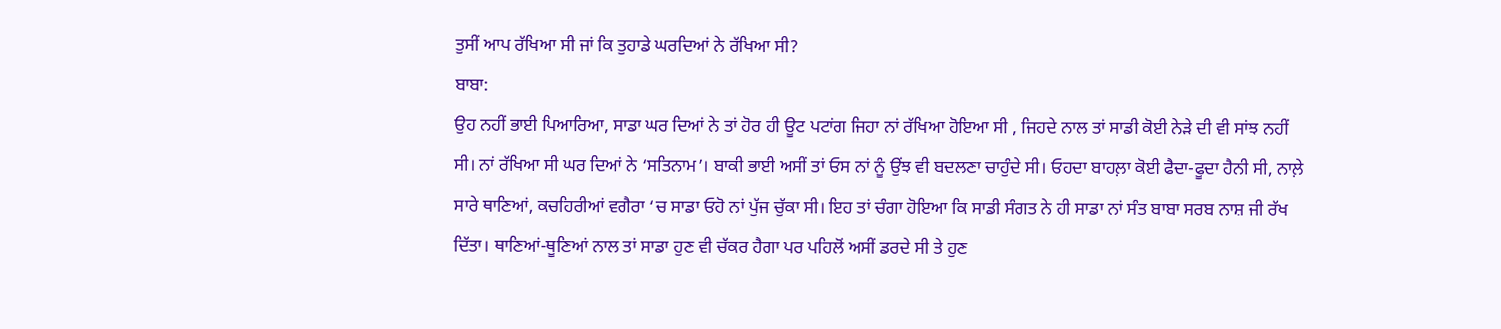ਤੁਸੀਂ ਆਪ ਰੱਖਿਆ ਸੀ ਜਾਂ ਕਿ ਤੁਹਾਡੇ ਘਰਦਿਆਂ ਨੇ ਰੱਖਿਆ ਸੀ?
ਬਾਬਾ:
ਉਹ ਨਹੀਂ ਭਾਈ ਪਿਆਰਿਆ, ਸਾਡਾ ਘਰ ਦਿਆਂ ਨੇ ਤਾਂ ਹੋਰ ਹੀ ਊਟ ਪਟਾਂਗ ਜਿਹਾ ਨਾਂ ਰੱਖਿਆ ਹੋਇਆ ਸੀ , ਜਿਹਦੇ ਨਾਲ ਤਾਂ ਸਾਡੀ ਕੋਈ ਨੇੜੇ ਦੀ ਵੀ ਸਾਂਝ ਨਹੀਂ ਸੀ। ਨਾਂ ਰੱਖਿਆ ਸੀ ਘਰ ਦਿਆਂ ਨੇ ‘ਸਤਿਨਾਮ’। ਬਾਕੀ ਭਾਈ ਅਸੀਂ ਤਾਂ ਓਸ ਨਾਂ ਨੂੰ ਉਂਝ ਵੀ ਬਦਲਣਾ ਚਾਹੁੰਦੇ ਸੀ। ਓਹਦਾ ਬਾਹਲ਼ਾ ਕੋਈ ਫੈਦਾ-ਫੂਦਾ ਹੈਨੀ ਸੀ, ਨਾਲ਼ੇ ਸਾਰੇ ਥਾਣਿਆਂ, ਕਚਹਿਰੀਆਂ ਵਗੈਰਾ ‘ਚ ਸਾਡਾ ਓਹੋ ਨਾਂ ਪੁੱਜ ਚੁੱਕਾ ਸੀ। ਇਹ ਤਾਂ ਚੰਗਾ ਹੋਇਆ ਕਿ ਸਾਡੀ ਸੰਗਤ ਨੇ ਹੀ ਸਾਡਾ ਨਾਂ ਸੰਤ ਬਾਬਾ ਸਰਬ ਨਾਸ਼ ਜੀ ਰੱਖ ਦਿੱਤਾ। ਥਾਣਿਆਂ-ਥੂਣਿਆਂ ਨਾਲ ਤਾਂ ਸਾਡਾ ਹੁਣ ਵੀ ਚੱਕਰ ਹੈਗਾ ਪਰ ਪਹਿਲੋਂ ਅਸੀਂ ਡਰਦੇ ਸੀ ਤੇ ਹੁਣ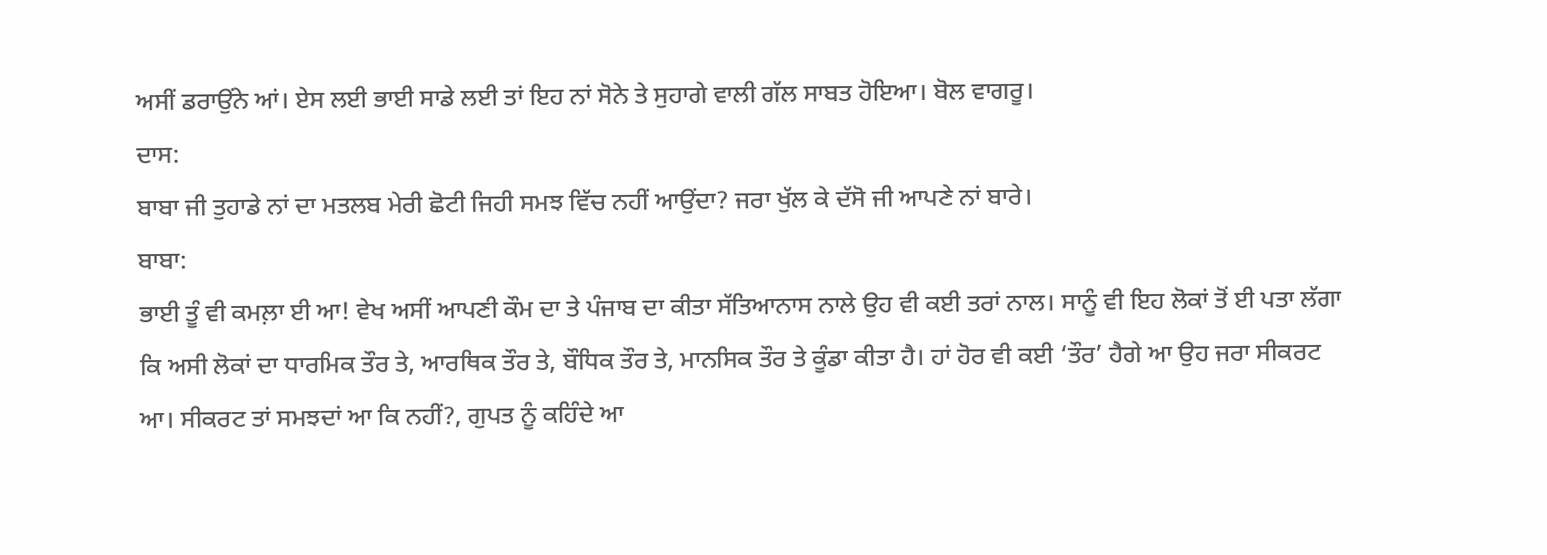ਅਸੀਂ ਡਰਾਉਂਨੇ ਆਂ। ਏਸ ਲਈ ਭਾਈ ਸਾਡੇ ਲਈ ਤਾਂ ਇਹ ਨਾਂ ਸੋਨੇ ਤੇ ਸੁਹਾਗੇ ਵਾਲੀ ਗੱਲ ਸਾਬਤ ਹੋਇਆ। ਬੋਲ ਵਾਗਰੂ।
ਦਾਸ:
ਬਾਬਾ ਜੀ ਤੁਹਾਡੇ ਨਾਂ ਦਾ ਮਤਲਬ ਮੇਰੀ ਛੋਟੀ ਜਿਹੀ ਸਮਝ ਵਿੱਚ ਨਹੀਂ ਆਉਂਦਾ? ਜਰਾ ਖੁੱਲ ਕੇ ਦੱਸੋ ਜੀ ਆਪਣੇ ਨਾਂ ਬਾਰੇ।
ਬਾਬਾ:
ਭਾਈ ਤੂੰ ਵੀ ਕਮਲ਼ਾ ਈ ਆ! ਵੇਖ ਅਸੀਂ ਆਪਣੀ ਕੌਮ ਦਾ ਤੇ ਪੰਜਾਬ ਦਾ ਕੀਤਾ ਸੱਤਿਆਨਾਸ ਨਾਲੇ ਉਹ ਵੀ ਕਈ ਤਰਾਂ ਨਾਲ। ਸਾਨੂੰ ਵੀ ਇਹ ਲੋਕਾਂ ਤੋਂ ਈ ਪਤਾ ਲੱਗਾ ਕਿ ਅਸੀ ਲੋਕਾਂ ਦਾ ਧਾਰਮਿਕ ਤੌਰ ਤੇ, ਆਰਥਿਕ ਤੌਰ ਤੇ, ਬੌਧਿਕ ਤੌਰ ਤੇ, ਮਾਨਸਿਕ ਤੌਰ ਤੇ ਕੂੰਡਾ ਕੀਤਾ ਹੈ। ਹਾਂ ਹੋਰ ਵੀ ਕਈ ‘ਤੌਰ’ ਹੈਗੇ ਆ ਉਹ ਜਰਾ ਸੀਕਰਟ ਆ। ਸੀਕਰਟ ਤਾਂ ਸਮਝਦਾਂ ਆ ਕਿ ਨਹੀਂ?, ਗੁਪਤ ਨੂੰ ਕਹਿੰਦੇ ਆ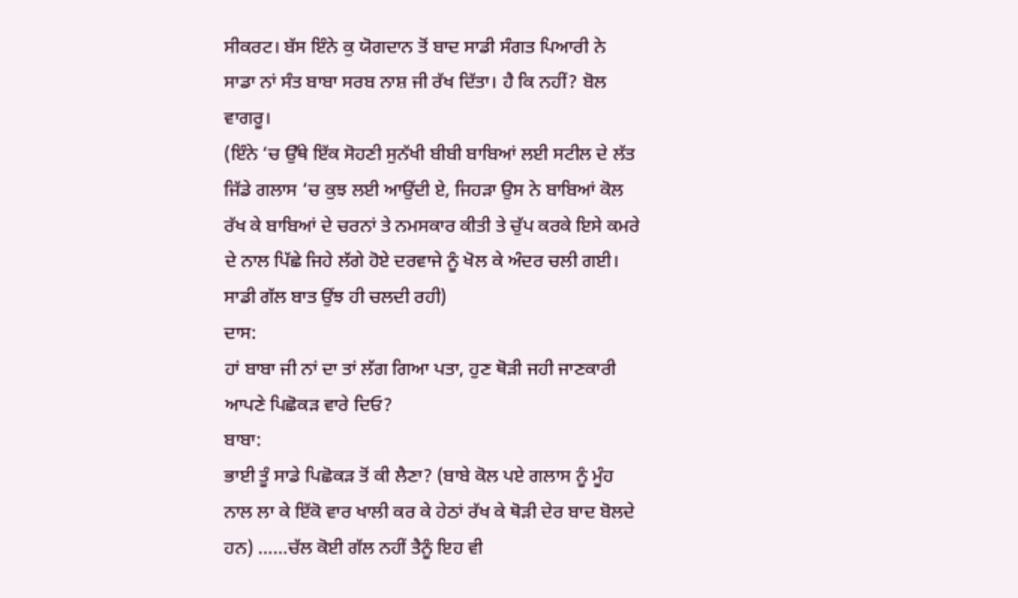ਸੀਕਰਟ। ਬੱਸ ਇੰਨੇ ਕੁ ਯੋਗਦਾਨ ਤੋਂ ਬਾਦ ਸਾਡੀ ਸੰਗਤ ਪਿਆਰੀ ਨੇ ਸਾਡਾ ਨਾਂ ਸੰਤ ਬਾਬਾ ਸਰਬ ਨਾਸ਼ ਜੀ ਰੱਖ ਦਿੱਤਾ। ਹੈ ਕਿ ਨਹੀਂ? ਬੋਲ ਵਾਗਰੂ।
(ਇੰਨੇ ‘ਚ ਉੱਥੇ ਇੱਕ ਸੋਹਣੀ ਸੁਨੱਖੀ ਬੀਬੀ ਬਾਬਿਆਂ ਲਈ ਸਟੀਲ ਦੇ ਲੱਤ ਜਿੱਡੇ ਗਲਾਸ ‘ਚ ਕੁਝ ਲਈ ਆਉਂਦੀ ਏ, ਜਿਹੜਾ ਉਸ ਨੇ ਬਾਬਿਆਂ ਕੋਲ ਰੱਖ ਕੇ ਬਾਬਿਆਂ ਦੇ ਚਰਨਾਂ ਤੇ ਨਮਸਕਾਰ ਕੀਤੀ ਤੇ ਚੁੱਪ ਕਰਕੇ ਇਸੇ ਕਮਰੇ ਦੇ ਨਾਲ ਪਿੱਛੇ ਜਿਹੇ ਲੱਗੇ ਹੋਏ ਦਰਵਾਜੇ ਨੂੰ ਖੋਲ ਕੇ ਅੰਦਰ ਚਲੀ ਗਈ। ਸਾਡੀ ਗੱਲ ਬਾਤ ਉਂਝ ਹੀ ਚਲਦੀ ਰਹੀ)
ਦਾਸ:
ਹਾਂ ਬਾਬਾ ਜੀ ਨਾਂ ਦਾ ਤਾਂ ਲੱਗ ਗਿਆ ਪਤਾ, ਹੁਣ ਥੋੜੀ ਜਹੀ ਜਾਣਕਾਰੀ ਆਪਣੇ ਪਿਛੋਕੜ ਵਾਰੇ ਦਿਓ?
ਬਾਬਾ:
ਭਾਈ ਤੂੰ ਸਾਡੇ ਪਿਛੋਕੜ ਤੋਂ ਕੀ ਲੈਣਾ? (ਬਾਬੇ ਕੋਲ ਪਏ ਗਲਾਸ ਨੂੰ ਮੂੰਹ ਨਾਲ ਲਾ ਕੇ ਇੱਕੋ ਵਾਰ ਖਾਲੀ ਕਰ ਕੇ ਹੇਠਾਂ ਰੱਖ ਕੇ ਥੋੜੀ ਦੇਰ ਬਾਦ ਬੋਲਦੇ ਹਨ) ……ਚੱਲ ਕੋਈ ਗੱਲ ਨਹੀਂ ਤੈਨੂੰ ਇਹ ਵੀ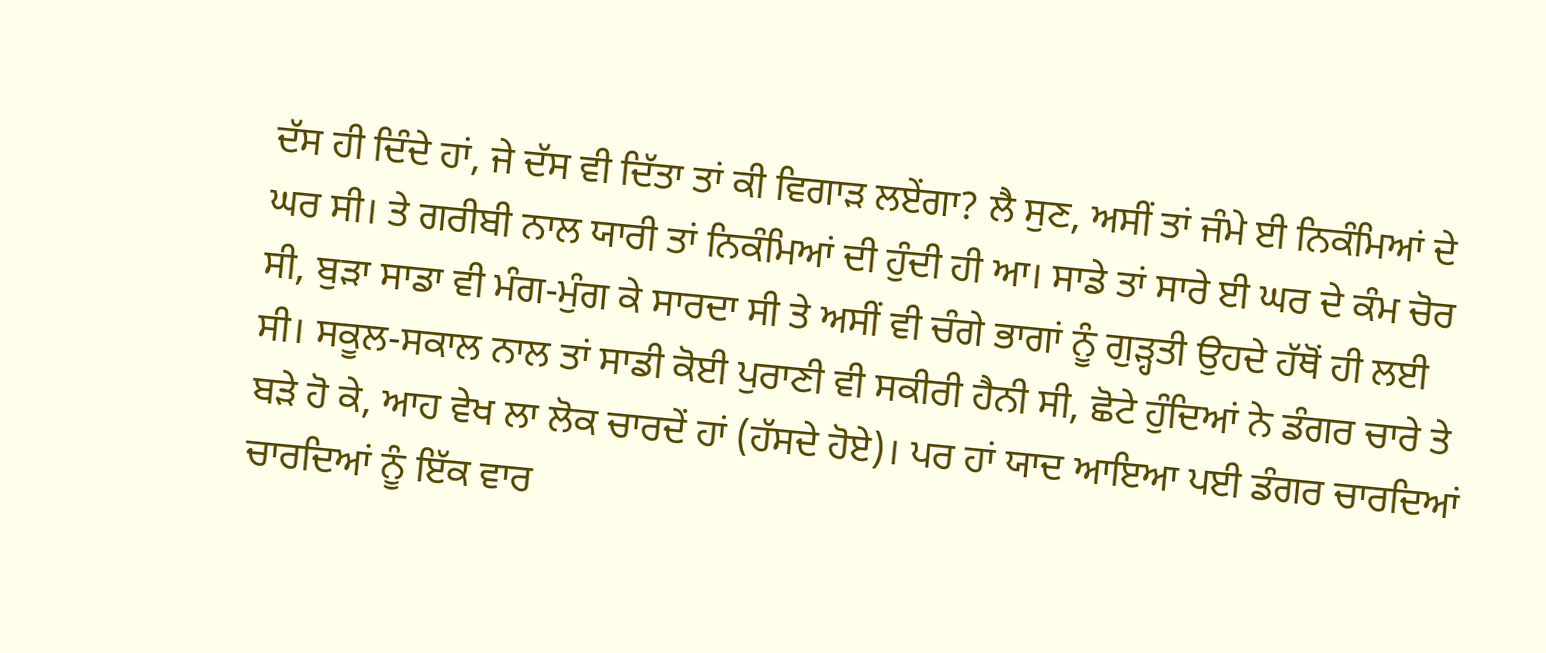ਦੱਸ ਹੀ ਦਿੰਦੇ ਹਾਂ, ਜੇ ਦੱਸ ਵੀ ਦਿੱਤਾ ਤਾਂ ਕੀ ਵਿਗਾੜ ਲਏਂਗਾ? ਲੈ ਸੁਣ, ਅਸੀਂ ਤਾਂ ਜੰਮੇ ਈ ਨਿਕੰਮਿਆਂ ਦੇ ਘਰ ਸੀ। ਤੇ ਗਰੀਬੀ ਨਾਲ ਯਾਰੀ ਤਾਂ ਨਿਕੰਮਿਆਂ ਦੀ ਹੁੰਦੀ ਹੀ ਆ। ਸਾਡੇ ਤਾਂ ਸਾਰੇ ਈ ਘਰ ਦੇ ਕੰਮ ਚੋਰ ਸੀ, ਬੁੜਾ ਸਾਡਾ ਵੀ ਮੰਗ-ਮੁੰਗ ਕੇ ਸਾਰਦਾ ਸੀ ਤੇ ਅਸੀਂ ਵੀ ਚੰਗੇ ਭਾਗਾਂ ਨੂੰ ਗੁੜ੍ਹਤੀ ਉਹਦੇ ਹੱਥੋਂ ਹੀ ਲਈ ਸੀ। ਸਕੂਲ-ਸਕਾਲ ਨਾਲ ਤਾਂ ਸਾਡੀ ਕੋਈ ਪੁਰਾਣੀ ਵੀ ਸਕੀਰੀ ਹੈਨੀ ਸੀ, ਛੋਟੇ ਹੁੰਦਿਆਂ ਨੇ ਡੰਗਰ ਚਾਰੇ ਤੇ ਬੜੇ ਹੋ ਕੇ, ਆਹ ਵੇਖ ਲਾ ਲੋਕ ਚਾਰਦੇਂ ਹਾਂ (ਹੱਸਦੇ ਹੋਏ)। ਪਰ ਹਾਂ ਯਾਦ ਆਇਆ ਪਈ ਡੰਗਰ ਚਾਰਦਿਆਂ ਚਾਰਦਿਆਂ ਨੂੰ ਇੱਕ ਵਾਰ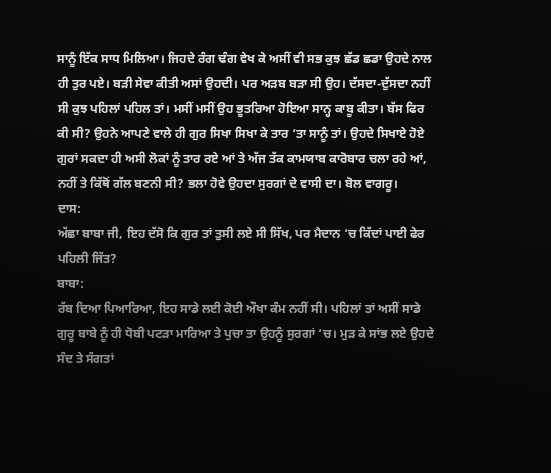ਸਾਨੂੰ ਇੱਕ ਸਾਧ ਮਿਲਿਆ। ਜਿਹਦੇ ਰੰਗ ਢੰਗ ਵੇਖ ਕੇ ਅਸੀਂ ਵੀ ਸਭ ਕੁਝ ਛੱਡ ਛਡਾ ਉਹਦੇ ਨਾਲ ਹੀ ਤੁਰ ਪਏ। ਬੜੀ ਸੇਵਾ ਕੀਤੀ ਅਸਾਂ ਉਹਦੀ। ਪਰ ਅੜਬ ਬੜਾ ਸੀ ਉਹ। ਦੱਸਦਾ-ਦੁੱਸਦਾ ਨਹੀਂ ਸੀ ਕੁਝ ਪਹਿਲਾਂ ਪਹਿਲ ਤਾਂ। ਮਸੀਂ ਮਸੀਂ ਉਹ ਭੂਤਰਿਆ ਹੋਇਆ ਸਾਨ੍ਹ ਕਾਬੂ ਕੀਤਾ। ਬੱਸ ਫਿਰ ਕੀ ਸੀ? ਉਹਨੇ ਆਪਣੇ ਵਾਲੇ ਹੀ ਗੁਰ ਸਿਖਾ ਸਿਖਾ ਕੇ ਤਾਰ ‘ਤਾ ਸਾਨੂੰ ਤਾਂ। ਉਹਦੇ ਸਿਖਾਏ ਹੋਏ ਗੁਰਾਂ ਸਕਦਾ ਹੀ ਅਸੀ ਲੋਕਾਂ ਨੂੰ ਤਾਰ ਰਏ ਆਂ ਤੇ ਅੱਜ ਤੱਕ ਕਾਮਯਾਬ ਕਾਰੋਬਾਰ ਚਲਾ ਰਹੇ ਆਂ, ਨਹੀਂ ਤੇ ਕਿੱਥੋਂ ਗੱਲ ਬਣਨੀ ਸੀ? ਭਲਾ ਹੋਵੇ ਉਹਦਾ ਸੁਰਗਾਂ ਦੇ ਵਾਸੀ ਦਾ। ਬੋਲ ਵਾਗਰੂ।
ਦਾਸ:
ਅੱਛਾ ਬਾਬਾ ਜੀ, ਇਹ ਦੱਸੋ ਕਿ ਗੁਰ ਤਾਂ ਤੁਸੀ ਲਏ ਸੀ ਸਿੱਖ, ਪਰ ਮੈਦਾਨ ‘ਚ ਕਿੱਦਾਂ ਪਾਈ ਫੇਰ ਪਹਿਲੀ ਜਿੱਤ?
ਬਾਬਾ:
ਰੱਬ ਦਿਆ ਪਿਆਰਿਆ, ਇਹ ਸਾਡੇ ਲਈ ਕੋਈ ਔਖਾ ਕੰਮ ਨਹੀਂ ਸੀ। ਪਹਿਲਾਂ ਤਾਂ ਅਸੀਂ ਸਾਡੇ ਗੁਰੂ ਬਾਬੇ ਨੂੰ ਹੀ ਧੋਬੀ ਪਟੜਾ ਮਾਰਿਆ ਤੇ ਪੁਚਾ ਤਾ ਉਹਨੂੰ ਸੁਰਗਾਂ ‘ਚ। ਮੁੜ ਕੇ ਸਾਂਭ ਲਏ ਉਹਦੇ ਸੰਦ ਤੇ ਸੰਗਤਾਂ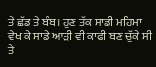ਤੇ ਛੱਡ ਤੇ ਬੰਬ। ਹੁਣ ਤੱਕ ਸਾਡੀ ਮਹਿਮਾ ਵੇਖ ਕੇ ਸਾਡੇ ਆੜੀ ਵੀ ਕਾਫੀ ਬਣ ਚੁੱਕੇ ਸੀ ਤੇ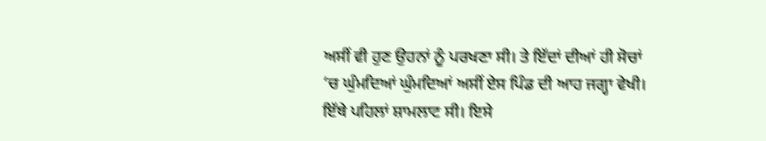ਅਸੀਂ ਵੀ ਹੁਣ ਉਹਨਾਂ ਨੂੰ ਪਰਖਣਾ ਸੀ। ਤੇ ਇੱਦਾਂ ਦੀਆਂ ਹੀ ਸੋਚਾਂ ‘ਚ ਘੁੰਮਦਿਆਂ ਘੁੰਮਦਿਆਂ ਅਸੀਂ ਏਸ ਪਿੰਡ ਦੀ ਆਹ ਜਗ੍ਹਾ ਵੇਖੀ। ਇੱਥੇ ਪਹਿਲਾਂ ਸ਼ਾਮਲਾਟ ਸੀ। ਇਸੇ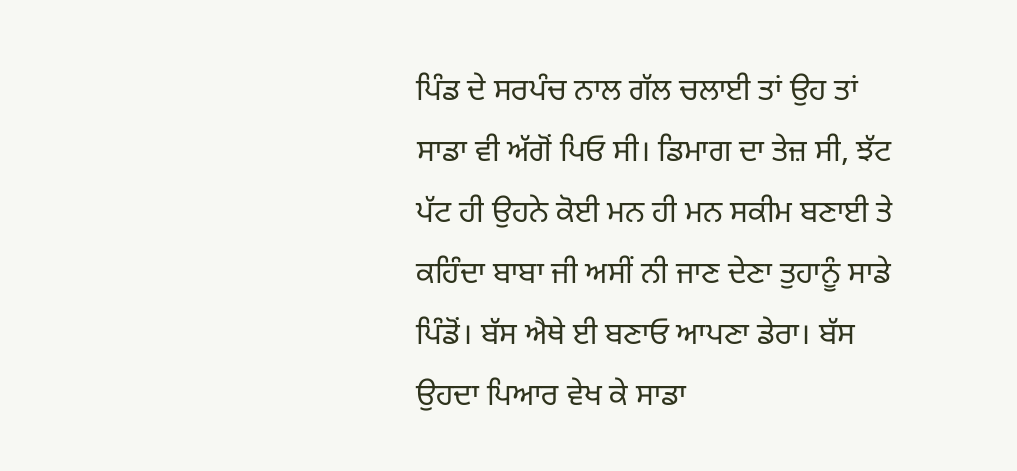ਪਿੰਡ ਦੇ ਸਰਪੰਚ ਨਾਲ ਗੱਲ ਚਲਾਈ ਤਾਂ ਉਹ ਤਾਂ ਸਾਡਾ ਵੀ ਅੱਗੋਂ ਪਿਓ ਸੀ। ਡਿਮਾਗ ਦਾ ਤੇਜ਼ ਸੀ, ਝੱਟ ਪੱਟ ਹੀ ਉਹਨੇ ਕੋਈ ਮਨ ਹੀ ਮਨ ਸਕੀਮ ਬਣਾਈ ਤੇ ਕਹਿੰਦਾ ਬਾਬਾ ਜੀ ਅਸੀਂ ਨੀ ਜਾਣ ਦੇਣਾ ਤੁਹਾਨੂੰ ਸਾਡੇ ਪਿੰਡੋਂ। ਬੱਸ ਐਥੇ ਈ ਬਣਾਓ ਆਪਣਾ ਡੇਰਾ। ਬੱਸ ਉਹਦਾ ਪਿਆਰ ਵੇਖ ਕੇ ਸਾਡਾ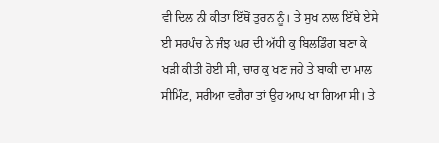ਵੀ ਦਿਲ ਨੀ ਕੀਤਾ ਇੱਥੋਂ ਤੁਰਨ ਨੂੰ। ਤੇ ਸੁਖ ਨਾਲ ਇੱਥੇ ਏਸੇ ਈ ਸਰਪੰਚ ਨੇ ਜੰਝ ਘਰ ਦੀ ਅੱਧੀ ਕੁ ਬਿਲਡਿੰਗ ਬਣਾ ਕੇ ਖੜੀ ਕੀਤੀ ਹੋਈ ਸੀ, ਚਾਰ ਕੁ ਖਣ ਜਹੇ ਤੇ ਬਾਕੀ ਦਾ ਮਾਲ ਸੀਮਿੰਟ, ਸਰੀਆ ਵਗੈਰਾ ਤਾਂ ਉਹ ਆਪ ਖਾ ਗਿਆ ਸੀ। ਤੇ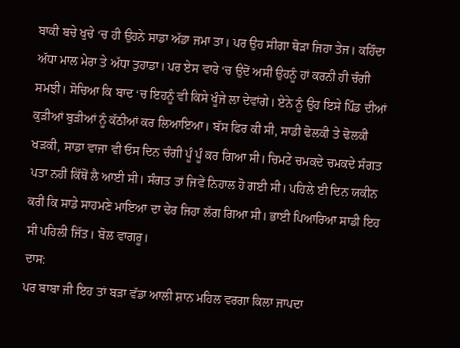ਬਾਕੀ ਬਚੇ ਖੁਚੇ ‘ਚ ਹੀ ਉਹਨੇ ਸਾਡਾ ਅੱਡਾ ਜਮਾ ਤਾ। ਪਰ ਉਹ ਸੀਗਾ ਥੋੜਾ ਜਿਹਾ ਤੇਜ। ਕਹਿੰਦਾ ਅੱਧਾ ਮਾਲ ਮੇਰਾ ਤੇ ਅੱਧਾ ਤੁਹਾਡਾ। ਪਰ ਏਸ ਵਾਰੇ ‘ਚ ਉਦੋਂ ਅਸੀਂ ਉਹਨੂੰ ਹਾਂ ਕਰਨੀ ਹੀ ਚੰਗੀ ਸਮਝੀ। ਸੋਚਿਆ ਕਿ ਬਾਦ ‘ਚ ਇਹਨੂੰ ਵੀ ਕਿਸੇ ਖੂੰਜੇ ਲਾ ਦੇਵਾਂਗੇ। ਏਨੇ ਨੂੰ ਉਹ ਇਸੇ ਪਿੰਡ ਦੀਆਂ ਕੁੜੀਆਂ ਬੁੜੀਆਂ ਨੂੰ ਕੱਠੀਆਂ ਕਰ ਲਿਆਇਆ। ਬੱਸ ਫਿਰ ਕੀ ਸੀ, ਸਾਡੀ ਢੋਲਕੀ ਤੇ ਢੋਲਕੀ ਖੜਕੀ, ਸਾਡਾ ਵਾਜਾ ਵੀ ਓਸ ਦਿਨ ਚੰਗੀ ਪੂੰ ਪੂੰ ਕਰ ਗਿਆ ਸੀ। ਚਿਮਟੇ ਚਮਕਦੇ ਚਮਕਦੇ ਸੰਗਤ ਪਤਾ ਨਹੀਂ ਕਿੱਥੋਂ ਲੈ ਆਈ ਸੀ। ਸੰਗਤ ਤਾਂ ਜਿਵੇਂ ਨਿਹਾਲ ਹੋ ਗਈ ਸੀ। ਪਹਿਲੇ ਈ ਦਿਨ ਯਕੀਨ ਕਰੀਂ ਕਿ ਸਾਡੇ ਸਾਹਮਣੇ ਮਾਇਆ ਦਾ ਢੇਰ ਜਿਹਾ ਲੱਗ ਗਿਆ ਸੀ। ਭਾਈ ਪਿਆਰਿਆ ਸਾਡੀ ਇਹ ਸੀ ਪਹਿਲੀ ਜਿੱਤ। ਬੋਲ ਵਾਗਰੂ।
ਦਾਸ:
ਪਰ ਬਾਬਾ ਜੀ ਇਹ ਤਾਂ ਬੜਾ ਵੱਡਾ ਆਲੀ ਸ਼ਾਨ ਮਹਿਲ ਵਰਗਾ ਕਿਲਾ ਜਾਪਦਾ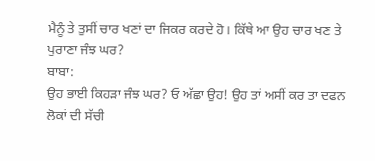ਮੈਨੂੰ ਤੇ ਤੁਸੀਂ ਚਾਰ ਖਣਾਂ ਦਾ ਜਿਕਰ ਕਰਦੇ ਹੋ। ਕਿੱਥੇ ਆ ਉਹ ਚਾਰ ਖਣ ਤੇ ਪੁਰਾਣਾ ਜੰਝ ਘਰ?
ਬਾਬਾ:
ਉਹ ਭਾਈ ਕਿਹੜਾ ਜੰਝ ਘਰ? ਓ ਅੱਛਾ ਉਹ! ਉਹ ਤਾਂ ਅਸੀਂ ਕਰ ਤਾ ਦਫਨ ਲੋਕਾਂ ਦੀ ਸੱਚੀ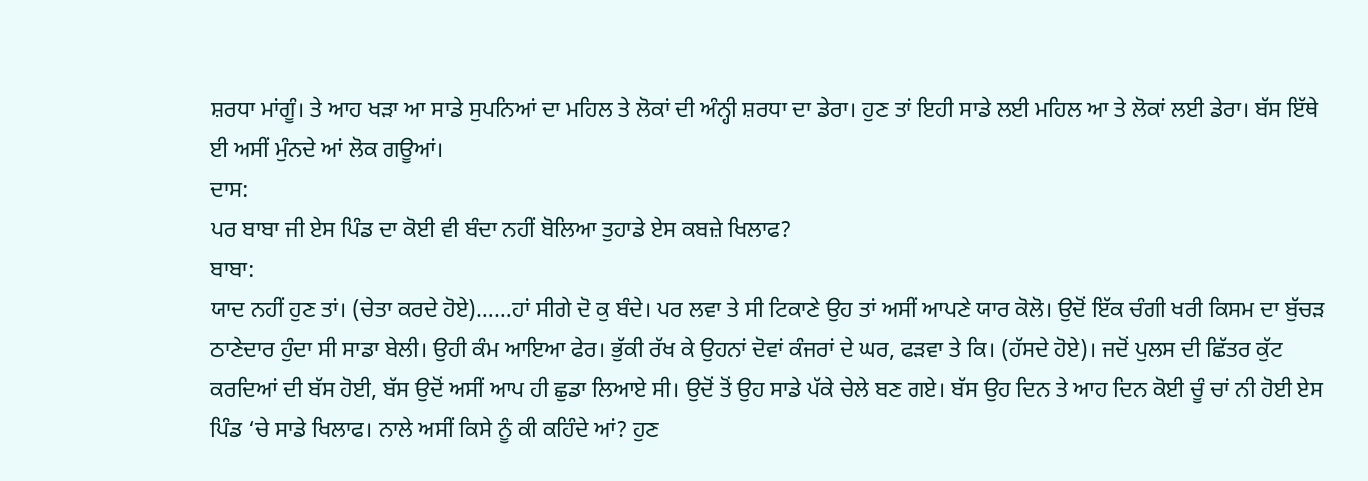ਸ਼ਰਧਾ ਮਾਂਗੂੰ। ਤੇ ਆਹ ਖੜਾ ਆ ਸਾਡੇ ਸੁਪਨਿਆਂ ਦਾ ਮਹਿਲ ਤੇ ਲੋਕਾਂ ਦੀ ਅੰਨ੍ਹੀ ਸ਼ਰਧਾ ਦਾ ਡੇਰਾ। ਹੁਣ ਤਾਂ ਇਹੀ ਸਾਡੇ ਲਈ ਮਹਿਲ ਆ ਤੇ ਲੋਕਾਂ ਲਈ ਡੇਰਾ। ਬੱਸ ਇੱਥੇ ਈ ਅਸੀਂ ਮੁੰਨਦੇ ਆਂ ਲੋਕ ਗਊਆਂ।
ਦਾਸ:
ਪਰ ਬਾਬਾ ਜੀ ਏਸ ਪਿੰਡ ਦਾ ਕੋਈ ਵੀ ਬੰਦਾ ਨਹੀਂ ਬੋਲਿਆ ਤੁਹਾਡੇ ਏਸ ਕਬਜ਼ੇ ਖਿਲਾਫ?
ਬਾਬਾ:
ਯਾਦ ਨਹੀਂ ਹੁਣ ਤਾਂ। (ਚੇਤਾ ਕਰਦੇ ਹੋਏ)……ਹਾਂ ਸੀਗੇ ਦੋ ਕੁ ਬੰਦੇ। ਪਰ ਲਵਾ ਤੇ ਸੀ ਟਿਕਾਣੇ ਉਹ ਤਾਂ ਅਸੀਂ ਆਪਣੇ ਯਾਰ ਕੋਲੋ। ਉਦੋਂ ਇੱਕ ਚੰਗੀ ਖਰੀ ਕਿਸਮ ਦਾ ਬੁੱਚੜ ਠਾਣੇਦਾਰ ਹੁੰਦਾ ਸੀ ਸਾਡਾ ਬੇਲੀ। ਉਹੀ ਕੰਮ ਆਇਆ ਫੇਰ। ਭੁੱਕੀ ਰੱਖ ਕੇ ਉਹਨਾਂ ਦੋਵਾਂ ਕੰਜਰਾਂ ਦੇ ਘਰ, ਫੜਵਾ ਤੇ ਕਿ। (ਹੱਸਦੇ ਹੋਏ)। ਜਦੋਂ ਪੁਲਸ ਦੀ ਛਿੱਤਰ ਕੁੱਟ ਕਰਦਿਆਂ ਦੀ ਬੱਸ ਹੋਈ, ਬੱਸ ਉਦੋਂ ਅਸੀਂ ਆਪ ਹੀ ਛੁਡਾ ਲਿਆਏ ਸੀ। ਉਦੋਂ ਤੋਂ ਉਹ ਸਾਡੇ ਪੱਕੇ ਚੇਲੇ ਬਣ ਗਏ। ਬੱਸ ਉਹ ਦਿਨ ਤੇ ਆਹ ਦਿਨ ਕੋਈ ਚੂੰ ਚਾਂ ਨੀ ਹੋਈ ਏਸ ਪਿੰਡ ‘ਚੇ ਸਾਡੇ ਖਿਲਾਫ। ਨਾਲੇ ਅਸੀਂ ਕਿਸੇ ਨੂੰ ਕੀ ਕਹਿੰਦੇ ਆਂ? ਹੁਣ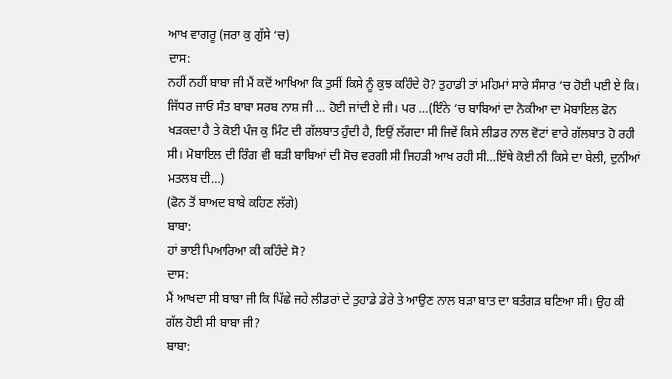ਆਖ ਵਾਗਰੂ (ਜਰਾ ਕੁ ਗੁੱਸੇ ‘ਚ)
ਦਾਸ:
ਨਹੀਂ ਨਹੀਂ ਬਾਬਾ ਜੀ ਮੈਂ ਕਦੋਂ ਆਖਿਆ ਕਿ ਤੁਸੀਂ ਕਿਸੇ ਨੂੰ ਕੁਝ ਕਹਿੰਦੇ ਹੋ? ਤੁਹਾਡੀ ਤਾਂ ਮਹਿਮਾਂ ਸਾਰੇ ਸੰਸਾਰ ‘ਚ ਹੋਈ ਪਈ ਏ ਕਿ। ਜਿੱਧਰ ਜਾਓ ਸੰਤ ਬਾਬਾ ਸਰਬ ਨਾਸ਼ ਜੀ … ਹੋਈ ਜਾਂਦੀ ਏ ਜੀ। ਪਰ …(ਇੰਨੇ ‘ਚ ਬਾਬਿਆਂ ਦਾ ਨੋਕੀਆ ਦਾ ਮੋਬਾਇਲ ਫੋਨ ਖੜਕਦਾ ਹੈ ਤੇ ਕੋਈ ਪੰਜ ਕੁ ਮਿੰਟ ਦੀ ਗੱਲਬਾਤ ਹੁੰਦੀ ਹੈ, ਇਉਂ ਲੱਗਦਾ ਸੀ ਜਿਵੇਂ ਕਿਸੇ ਲੀਡਰ ਨਾਲ ਵੋਟਾਂ ਵਾਰੇ ਗੱਲਬਾਤ ਹੋ ਰਹੀ ਸੀ। ਮੋਬਾਇਲ ਦੀ ਰਿੰਗ ਵੀ ਬੜੀ ਬਾਬਿਆਂ ਦੀ ਸੋਚ ਵਰਗੀ ਸੀ ਜਿਹੜੀ ਆਖ ਰਹੀ ਸੀ…ਇੱਥੇ ਕੋਈ ਨੀ ਕਿਸੇ ਦਾ ਬੇਲੀ, ਦੁਨੀਆਂ ਮਤਲਬ ਦੀ…)
(ਫੋਨ ਤੋਂ ਬਾਅਦ ਬਾਬੇ ਕਹਿਣ ਲੱਗੇ)
ਬਾਬਾ:
ਹਾਂ ਭਾਈ ਪਿਆਰਿਆ ਕੀ ਕਹਿੰਦੇ ਸੋ?
ਦਾਸ:
ਮੈਂ ਆਖਦਾ ਸੀ ਬਾਬਾ ਜੀ ਕਿ ਪਿੱਛੇ ਜਹੇ ਲੀਡਰਾਂ ਦੇ ਤੁਹਾਡੇ ਡੇਰੇ ਤੇ ਆਉਣ ਨਾਲ ਬੜਾ ਬਾਤ ਦਾ ਬਤੰਗੜ ਬਣਿਆ ਸੀ। ਉਹ ਕੀ ਗੱਲ ਹੋਈ ਸੀ ਬਾਬਾ ਜੀ?
ਬਾਬਾ: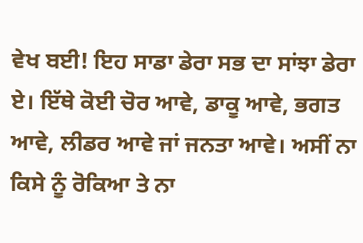ਵੇਖ ਬਈ! ਇਹ ਸਾਡਾ ਡੇਰਾ ਸਭ ਦਾ ਸਾਂਝਾ ਡੇਰਾ ਏ। ਇੱਥੇ ਕੋਈ ਚੋਰ ਆਵੇ, ਡਾਕੂ ਆਵੇ, ਭਗਤ ਆਵੇ, ਲੀਡਰ ਆਵੇ ਜਾਂ ਜਨਤਾ ਆਵੇ। ਅਸੀਂ ਨਾ ਕਿਸੇ ਨੂੰ ਰੋਕਿਆ ਤੇ ਨਾ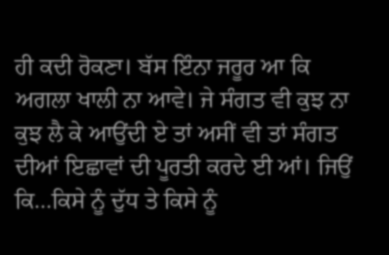ਹੀ ਕਦੀ ਰੋਕਣਾ। ਬੱਸ ਇੰਨਾ ਜਰੂਰ ਆ ਕਿ ਅਗਲਾ ਖਾਲੀ ਨਾ ਆਵੇ। ਜੇ ਸੰਗਤ ਵੀ ਕੁਝ ਨਾ ਕੁਝ ਲੈ ਕੇ ਆਉਂਦੀ ਏ ਤਾਂ ਅਸੀਂ ਵੀ ਤਾਂ ਸੰਗਤ ਦੀਆਂ ਇਛਾਵਾਂ ਦੀ ਪੂਰਤੀ ਕਰਦੇ ਈ ਆਂ। ਜਿਉਂ ਕਿ…ਕਿਸੇ ਨੂੰ ਦੁੱਧ ਤੇ ਕਿਸੇ ਨੂੰ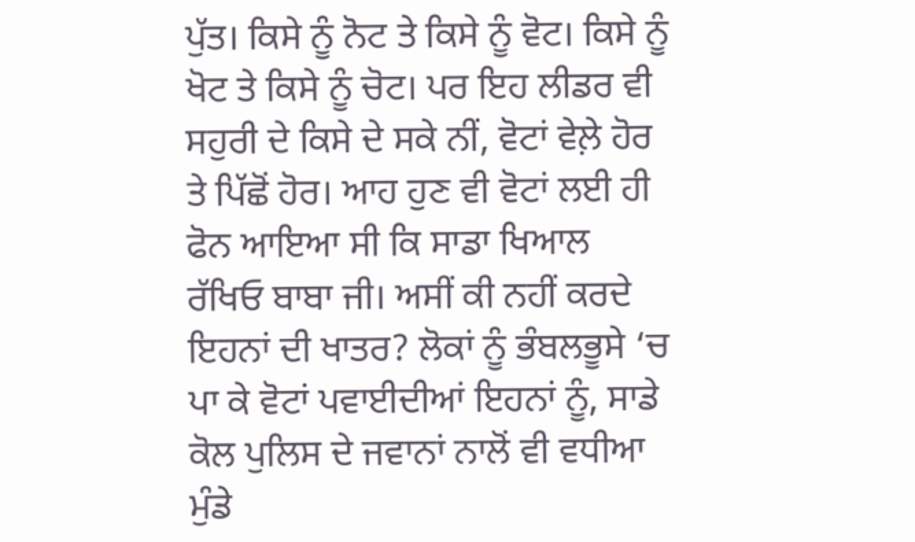ਪੁੱਤ। ਕਿਸੇ ਨੂੰ ਨੋਟ ਤੇ ਕਿਸੇ ਨੂੰ ਵੋਟ। ਕਿਸੇ ਨੂੰ ਖੋਟ ਤੇ ਕਿਸੇ ਨੂੰ ਚੋਟ। ਪਰ ਇਹ ਲੀਡਰ ਵੀ ਸਹੁਰੀ ਦੇ ਕਿਸੇ ਦੇ ਸਕੇ ਨੀਂ, ਵੋਟਾਂ ਵੇਲ਼ੇ ਹੋਰ ਤੇ ਪਿੱਛੋਂ ਹੋਰ। ਆਹ ਹੁਣ ਵੀ ਵੋਟਾਂ ਲਈ ਹੀ ਫੋਨ ਆਇਆ ਸੀ ਕਿ ਸਾਡਾ ਖਿਆਲ ਰੱਖਿਓ ਬਾਬਾ ਜੀ। ਅਸੀਂ ਕੀ ਨਹੀਂ ਕਰਦੇ ਇਹਨਾਂ ਦੀ ਖਾਤਰ? ਲੋਕਾਂ ਨੂੰ ਭੰਬਲਭੂਸੇ ‘ਚ ਪਾ ਕੇ ਵੋਟਾਂ ਪਵਾਈਦੀਆਂ ਇਹਨਾਂ ਨੂੰ, ਸਾਡੇ ਕੋਲ ਪੁਲਿਸ ਦੇ ਜਵਾਨਾਂ ਨਾਲੋਂ ਵੀ ਵਧੀਆ ਮੁੰਡੇ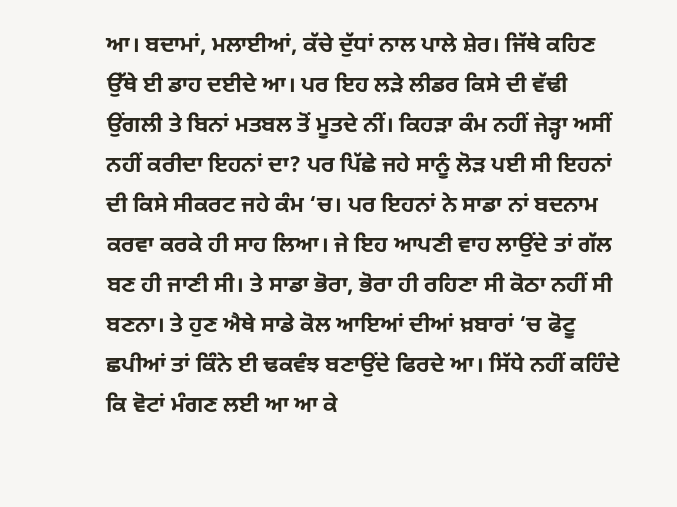ਆ। ਬਦਾਮਾਂ, ਮਲਾਈਆਂ, ਕੱਚੇ ਦੁੱਧਾਂ ਨਾਲ ਪਾਲੇ ਸ਼ੇਰ। ਜਿੱਥੇ ਕਹਿਣ ਉੱਥੇ ਈ ਡਾਹ ਦਈਦੇ ਆ। ਪਰ ਇਹ ਲੜੇ ਲੀਡਰ ਕਿਸੇ ਦੀ ਵੱਢੀ ਉਂਗਲੀ ਤੇ ਬਿਨਾਂ ਮਤਬਲ ਤੋਂ ਮੂਤਦੇ ਨੀਂ। ਕਿਹੜਾ ਕੰਮ ਨਹੀਂ ਜੇੜ੍ਹਾ ਅਸੀਂ ਨਹੀਂ ਕਰੀਦਾ ਇਹਨਾਂ ਦਾ? ਪਰ ਪਿੱਛੇ ਜਹੇ ਸਾਨੂੰ ਲੋੜ ਪਈ ਸੀ ਇਹਨਾਂ ਦੀ ਕਿਸੇ ਸੀਕਰਟ ਜਹੇ ਕੰਮ ‘ਚ। ਪਰ ਇਹਨਾਂ ਨੇ ਸਾਡਾ ਨਾਂ ਬਦਨਾਮ ਕਰਵਾ ਕਰਕੇ ਹੀ ਸਾਹ ਲਿਆ। ਜੇ ਇਹ ਆਪਣੀ ਵਾਹ ਲਾਉਂਦੇ ਤਾਂ ਗੱਲ ਬਣ ਹੀ ਜਾਣੀ ਸੀ। ਤੇ ਸਾਡਾ ਭੋਰਾ, ਭੋਰਾ ਹੀ ਰਹਿਣਾ ਸੀ ਕੋਠਾ ਨਹੀਂ ਸੀ ਬਣਨਾ। ਤੇ ਹੁਣ ਐਥੇ ਸਾਡੇ ਕੋਲ ਆਇਆਂ ਦੀਆਂ ਖ਼ਬਾਰਾਂ ‘ਚ ਫੋਟੂ ਛਪੀਆਂ ਤਾਂ ਕਿੰਨੇ ਈ ਢਕਵੰਝ ਬਣਾਉਂਦੇ ਫਿਰਦੇ ਆ। ਸਿੱਧੇ ਨਹੀਂ ਕਹਿੰਦੇ ਕਿ ਵੋਟਾਂ ਮੰਗਣ ਲਈ ਆ ਆ ਕੇ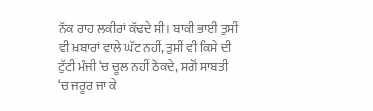ਨੱਕ ਰਾਹ ਲਕੀਰਾਂ ਕੱਢਦੇ ਸੀ। ਬਾਕੀ ਭਾਈ ਤੁਸੀਂ ਵੀ ਖ਼ਬਾਰਾਂ ਵਾਲੇ ਘੱਟ ਨਹੀਂ, ਤੁਸੀਂ ਵੀ ਕਿਸੇ ਦੀ ਟੁੱਟੀ ਮੰਜੀ ‘ਚ ਚੂਲ ਨਹੀਂ ਠੋਕਦੇ, ਸਗੋਂ ਸਾਬਤੀ ‘ਚ ਜਰੂਰ ਜਾ ਕੇ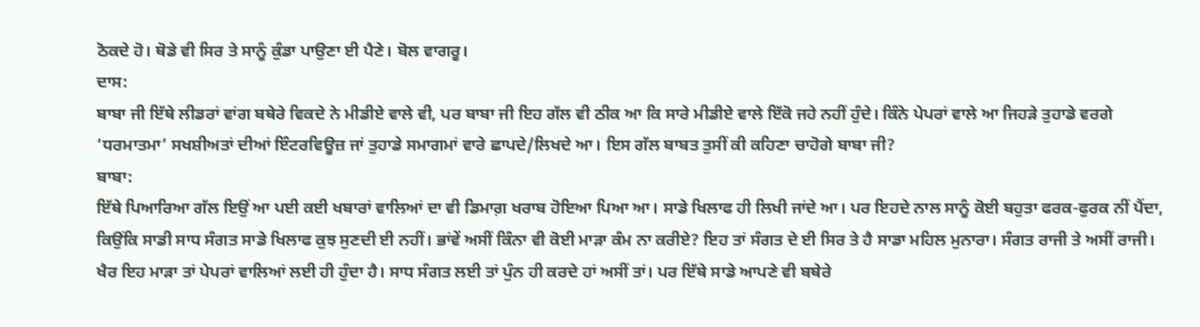ਠੋਕਦੇ ਹੋ। ਥੋਡੇ ਵੀ ਸਿਰ ਤੇ ਸਾਨੂੰ ਕੁੰਡਾ ਪਾਉਣਾ ਈ ਪੈਣੇ। ਬੋਲ ਵਾਗਰੂ।
ਦਾਸ:
ਬਾਬਾ ਜੀ ਇੱਥੇ ਲੀਡਰਾਂ ਵਾਂਗ ਬਥੇਰੇ ਵਿਕਦੇ ਨੇ ਮੀਡੀਏ ਵਾਲੇ ਵੀ, ਪਰ ਬਾਬਾ ਜੀ ਇਹ ਗੱਲ ਵੀ ਠੀਕ ਆ ਕਿ ਸਾਰੇ ਮੀਡੀਏ ਵਾਲੇ ਇੱਕੋ ਜਹੇ ਨਹੀਂ ਹੁੰਦੇ। ਕਿੰਨੇ ਪੇਪਰਾਂ ਵਾਲੇ ਆ ਜਿਹੜੇ ਤੁਹਾਡੇ ਵਰਗੇ ‘ਧਰਮਾਤਮਾ’ ਸਖਸ਼ੀਅਤਾਂ ਦੀਆਂ ਇੰਟਰਵਿਊਜ਼ ਜਾਂ ਤੁਹਾਡੇ ਸਮਾਗਮਾਂ ਵਾਰੇ ਛਾਪਦੇ/ਲਿਖਦੇ ਆ। ਇਸ ਗੱਲ ਬਾਬਤ ਤੁਸੀਂ ਕੀ ਕਹਿਣਾ ਚਾਹੋਗੇ ਬਾਬਾ ਜੀ?
ਬਾਬਾ:
ਇੱਥੇ ਪਿਆਰਿਆ ਗੱਲ ਇਉਂ ਆ ਪਈ ਕਈ ਖਬਾਰਾਂ ਵਾਲਿਆਂ ਦਾ ਵੀ ਡਿਮਾਗ਼ ਖਰਾਬ ਹੋਇਆ ਪਿਆ ਆ। ਸਾਡੇ ਖਿਲਾਫ ਹੀ ਲਿਖੀ ਜਾਂਦੇ ਆ। ਪਰ ਇਹਦੇ ਨਾਲ ਸਾਨੂੰ ਕੋਈ ਬਹੁਤਾ ਫਰਕ-ਫੁਰਕ ਨੀਂ ਪੈਂਦਾ, ਕਿਉਂਕਿ ਸਾਡੀ ਸਾਧ ਸੰਗਤ ਸਾਡੇ ਖਿਲਾਫ ਕੁਝ ਸੁਣਦੀ ਈ ਨਹੀਂ। ਭਾਂਵੇਂ ਅਸੀਂ ਕਿੰਨਾ ਵੀ ਕੋਈ ਮਾੜਾ ਕੰਮ ਨਾ ਕਰੀਏ? ਇਹ ਤਾਂ ਸੰਗਤ ਦੇ ਈ ਸਿਰ ਤੇ ਹੈ ਸਾਡਾ ਮਹਿਲ ਮੁਨਾਰਾ। ਸੰਗਤ ਰਾਜੀ ਤੇ ਅਸੀਂ ਰਾਜੀ। ਖੈਰ ਇਹ ਮਾੜਾ ਤਾਂ ਪੇਪਰਾਂ ਵਾਲਿਆਂ ਲਈ ਹੀ ਹੁੰਦਾ ਹੈ। ਸਾਧ ਸੰਗਤ ਲਈ ਤਾਂ ਪੁੰਨ ਹੀ ਕਰਦੇ ਹਾਂ ਅਸੀਂ ਤਾਂ। ਪਰ ਇੱਥੇ ਸਾਡੇ ਆਪਣੇ ਵੀ ਬਥੇਰੇ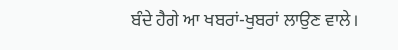ਬੰਦੇ ਹੈਗੇ ਆ ਖਬਰਾਂ-ਖੁਬਰਾਂ ਲਾਉਣ ਵਾਲੇ।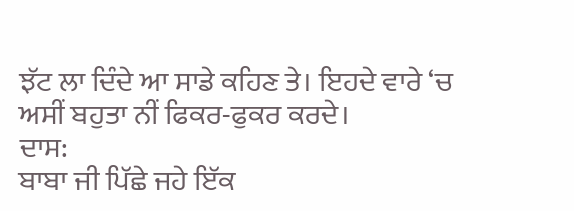ਝੱਟ ਲਾ ਦਿੰਦੇ ਆ ਸਾਡੇ ਕਹਿਣ ਤੇ। ਇਹਦੇ ਵਾਰੇ ‘ਚ ਅਸੀਂ ਬਹੁਤਾ ਨੀਂ ਫਿਕਰ-ਫੁਕਰ ਕਰਦੇ।
ਦਾਸ:
ਬਾਬਾ ਜੀ ਪਿੱਛੇ ਜਹੇ ਇੱਕ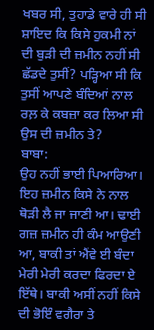ਖਬਰ ਸੀ, ਤੁਹਾਡੇ ਵਾਰੇ ਹੀ ਸੀ ਸ਼ਾਇਦ ਕਿ ਕਿਸੇ ਹੁਕਮੀ ਨਾਂ ਦੀ ਬੁੜੀ ਦੀ ਜ਼ਮੀਨ ਨਹੀਂ ਸੀ ਛੱਡਦੇ ਤੁਸੀਂ? ਪੜ੍ਹਿਆ ਸੀ ਕਿ ਤੁਸੀਂ ਆਪਣੇ ਬੰਦਿਆਂ ਨਾਲ ਰਲ਼ ਕੇ ਕਬਜ਼ਾ ਕਰ ਲਿਆ ਸੀ ਉਸ ਦੀ ਜ਼ਮੀਨ ਤੇ?
ਬਾਬਾ:
ਉਹ ਨਹੀਂ ਭਾਈ ਪਿਆਰਿਆ। ਇਹ ਜ਼ਮੀਨ ਕਿਸੇ ਨੇ ਨਾਲ ਥੋੜੀ ਲੈ ਜਾ ਜਾਣੀ ਆ। ਢਾਈ ਗਜ਼ ਜ਼ਮੀਨ ਹੀ ਕੰਮ ਆਉਣੀ ਆ, ਬਾਕੀ ਤਾਂ ਐਂਵੇ ਈ ਬੰਦਾ ਮੇਰੀ ਮੇਰੀ ਕਰਦਾ ਫਿਰਦਾ ਏ ਇੱਥੇ। ਬਾਕੀ ਅਸੀਂ ਨਹੀਂ ਕਿਸੇ ਦੀ ਭੋਇੰ ਵਗੈਰਾ ਤੇ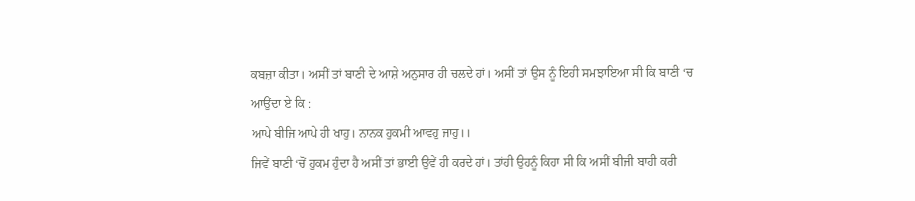ਕਬਜ਼ਾ ਕੀਤਾ। ਅਸੀਂ ਤਾਂ ਬਾਣੀ ਦੇ ਆਸ਼ੇ ਅਨੁਸਾਰ ਹੀ ਚਲਦੇ ਹਾਂ। ਅਸੀਂ ਤਾਂ ਉਸ ਨੂੰ ਇਹੀ ਸਮਝਾਇਆ ਸੀ ਕਿ ਬਾਣੀ ‘ਚ ਆਉਂਦਾ ਏ ਕਿ :
ਆਪੇ ਬੀਜਿ ਆਪੇ ਹੀ ਖਾਹੁ। ਨਾਨਕ ਹੁਕਮੀ ਆਵਹੁ ਜਾਹੁ।।
ਜਿਵੇਂ ਬਾਣੀ ‘ਚੋਂ ਹੁਕਮ ਹੁੰਦਾ ਹੈ ਅਸੀਂ ਤਾਂ ਭਾਈ ਉਵੇਂ ਹੀ ਕਰਦੇ ਹਾਂ। ਤਾਂਹੀ ਉਹਨੂੰ ਕਿਹਾ ਸੀ ਕਿ ਅਸੀਂ ਬੀਜੀ ਬਾਹੀ ਕਰੀ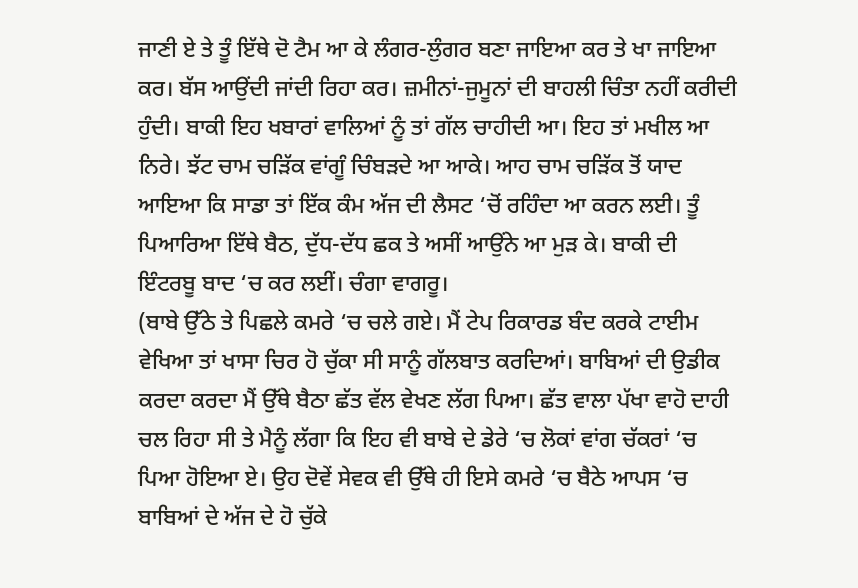ਜਾਣੀ ਏ ਤੇ ਤੂੰ ਇੱਥੇ ਦੋ ਟੈਮ ਆ ਕੇ ਲੰਗਰ-ਲੁੰਗਰ ਬਣਾ ਜਾਇਆ ਕਰ ਤੇ ਖਾ ਜਾਇਆ ਕਰ। ਬੱਸ ਆਉਂਦੀ ਜਾਂਦੀ ਰਿਹਾ ਕਰ। ਜ਼ਮੀਨਾਂ-ਜੁਮੂਨਾਂ ਦੀ ਬਾਹਲੀ ਚਿੰਤਾ ਨਹੀਂ ਕਰੀਦੀ ਹੁੰਦੀ। ਬਾਕੀ ਇਹ ਖਬਾਰਾਂ ਵਾਲਿਆਂ ਨੂੰ ਤਾਂ ਗੱਲ ਚਾਹੀਦੀ ਆ। ਇਹ ਤਾਂ ਮਖੀਲ ਆ ਨਿਰੇ। ਝੱਟ ਚਾਮ ਚੜਿੱਕ ਵਾਂਗੂੰ ਚਿੰਬੜਦੇ ਆ ਆਕੇ। ਆਹ ਚਾਮ ਚੜਿੱਕ ਤੋਂ ਯਾਦ ਆਇਆ ਕਿ ਸਾਡਾ ਤਾਂ ਇੱਕ ਕੰਮ ਅੱਜ ਦੀ ਲੈਸਟ ‘ਚੋਂ ਰਹਿੰਦਾ ਆ ਕਰਨ ਲਈ। ਤੂੰ ਪਿਆਰਿਆ ਇੱਥੇ ਬੈਠ, ਦੁੱਧ-ਦੱਧ ਛਕ ਤੇ ਅਸੀਂ ਆਉਂਨੇ ਆ ਮੁੜ ਕੇ। ਬਾਕੀ ਦੀ ਇੰਟਰਬੂ ਬਾਦ ‘ਚ ਕਰ ਲਈਂ। ਚੰਗਾ ਵਾਗਰੂ।
(ਬਾਬੇ ਉੱਠੇ ਤੇ ਪਿਛਲੇ ਕਮਰੇ ‘ਚ ਚਲੇ ਗਏ। ਮੈਂ ਟੇਪ ਰਿਕਾਰਡ ਬੰਦ ਕਰਕੇ ਟਾਈਮ ਵੇਖਿਆ ਤਾਂ ਖਾਸਾ ਚਿਰ ਹੋ ਚੁੱਕਾ ਸੀ ਸਾਨੂੰ ਗੱਲਬਾਤ ਕਰਦਿਆਂ। ਬਾਬਿਆਂ ਦੀ ਉਡੀਕ ਕਰਦਾ ਕਰਦਾ ਮੈਂ ਉੱਥੇ ਬੈਠਾ ਛੱਤ ਵੱਲ ਵੇਖਣ ਲੱਗ ਪਿਆ। ਛੱਤ ਵਾਲਾ ਪੱਖਾ ਵਾਹੋ ਦਾਹੀ ਚਲ ਰਿਹਾ ਸੀ ਤੇ ਮੈਨੂੰ ਲੱਗਾ ਕਿ ਇਹ ਵੀ ਬਾਬੇ ਦੇ ਡੇਰੇ ‘ਚ ਲੋਕਾਂ ਵਾਂਗ ਚੱਕਰਾਂ ‘ਚ ਪਿਆ ਹੋਇਆ ਏ। ਉਹ ਦੋਵੇਂ ਸੇਵਕ ਵੀ ਉੱਥੇ ਹੀ ਇਸੇ ਕਮਰੇ ‘ਚ ਬੈਠੇ ਆਪਸ ‘ਚ ਬਾਬਿਆਂ ਦੇ ਅੱਜ ਦੇ ਹੋ ਚੁੱਕੇ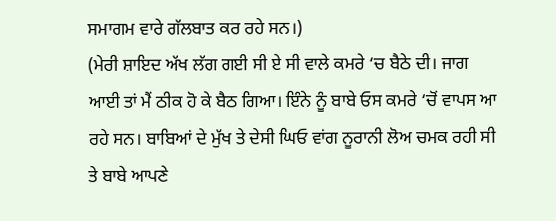ਸਮਾਗਮ ਵਾਰੇ ਗੱਲਬਾਤ ਕਰ ਰਹੇ ਸਨ।)
(ਮੇਰੀ ਸ਼ਾਇਦ ਅੱਖ ਲੱਗ ਗਈ ਸੀ ਏ ਸੀ ਵਾਲੇ ਕਮਰੇ ‘ਚ ਬੈਠੇ ਦੀ। ਜਾਗ ਆਈ ਤਾਂ ਮੈਂ ਠੀਕ ਹੋ ਕੇ ਬੈਠ ਗਿਆ। ਇੰਨੇ ਨੂੰ ਬਾਬੇ ਓਸ ਕਮਰੇ ‘ਚੋਂ ਵਾਪਸ ਆ ਰਹੇ ਸਨ। ਬਾਬਿਆਂ ਦੇ ਮੁੱਖ ਤੇ ਦੇਸੀ ਘਿਓ ਵਾਂਗ ਨੂਰਾਨੀ ਲੋਅ ਚਮਕ ਰਹੀ ਸੀ ਤੇ ਬਾਬੇ ਆਪਣੇ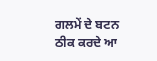ਗਲਮੇਂ ਦੇ ਬਟਨ ਠੀਕ ਕਰਦੇ ਆ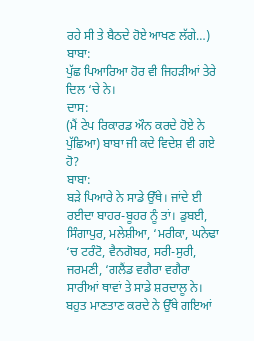ਰਹੇ ਸੀ ਤੇ ਬੈਠਦੇ ਹੋਏ ਆਖਣ ਲੱਗੇ…)
ਬਾਬਾ:
ਪੁੱਛ ਪਿਆਰਿਆ ਹੋਰ ਵੀ ਜਿਹੜੀਆਂ ਤੇਰੇ ਦਿਲ ‘ਚੇ ਨੇ।
ਦਾਸ:
(ਮੈਂ ਟੇਪ ਰਿਕਾਰਡ ਔਨ ਕਰਦੇ ਹੋਏ ਨੇ ਪੁੱਛਿਆ) ਬਾਬਾ ਜੀ ਕਦੇ ਵਿਦੇਸ਼ ਵੀ ਗਏ ਹੋ?
ਬਾਬਾ:
ਬੜੇ ਪਿਆਰੇ ਨੇ ਸਾਡੇ ਉੱਥੇ। ਜਾਂਦੇ ਈ ਰਈਦਾ ਬਾਹਰ-ਬੂਹਰ ਨੂੰ ਤਾਂ। ਡੁਬਈ, ਸਿੰਗਾਪੁਰ, ਮਲੇਸ਼ੀਆ, ‘ਮਰੀਕਾ, ਘਨੇਢਾ ‘ਚ ਟਰੰਟੋ, ਵੈਨਗੋਬਰ, ਸਰੀ-ਸੁਰੀ, ਜਰਮਣੀ, ‘ਗਲੈਂਡ ਵਗੈਰਾ ਵਗੈਰਾ ਸਾਰੀਆਂ ਥਾਵਾਂ ਤੇ ਸਾਡੇ ਸ਼ਰਦਾਲੂ ਨੇ। ਬਹੁਤ ਮਾਣਤਾਣ ਕਰਦੇ ਨੇ ਉੱਥੇ ਗਇਆਂ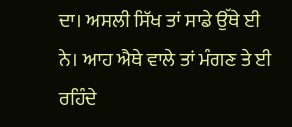ਦਾ। ਅਸਲੀ ਸਿੱਖ ਤਾਂ ਸਾਡੇ ਉੱਥੇ ਈ ਨੇ। ਆਹ ਐਥੇ ਵਾਲੇ ਤਾਂ ਮੰਗਣ ਤੇ ਈ ਰਹਿੰਦੇ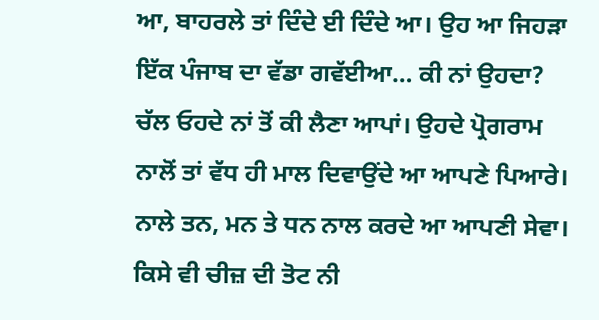ਆ, ਬਾਹਰਲੇ ਤਾਂ ਦਿੰਦੇ ਈ ਦਿੰਦੇ ਆ। ਉਹ ਆ ਜਿਹੜਾ ਇੱਕ ਪੰਜਾਬ ਦਾ ਵੱਡਾ ਗਵੱਈਆ… ਕੀ ਨਾਂ ਉਹਦਾ? ਚੱਲ ਓਹਦੇ ਨਾਂ ਤੋਂ ਕੀ ਲੈਣਾ ਆਪਾਂ। ਉਹਦੇ ਪ੍ਰੋਗਰਾਮ ਨਾਲੋਂ ਤਾਂ ਵੱਧ ਹੀ ਮਾਲ ਦਿਵਾਉਂਦੇ ਆ ਆਪਣੇ ਪਿਆਰੇ। ਨਾਲੇ ਤਨ, ਮਨ ਤੇ ਧਨ ਨਾਲ ਕਰਦੇ ਆ ਆਪਣੀ ਸੇਵਾ। ਕਿਸੇ ਵੀ ਚੀਜ਼ ਦੀ ਤੋਟ ਨੀ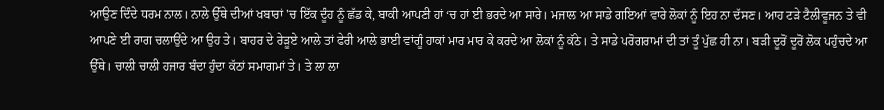ਆਉਣ ਦਿੰਦੇ ਧਰਮ ਨਾਲ। ਨਾਲੇ ਉੱਥੇ ਦੀਆਂ ਖਬਾਰਾਂ 'ਚ ਇੱਕ ਦੂੰਹ ਨੂੰ ਛੱਡ ਕੇ, ਬਾਕੀ ਆਪਣੀ ਹਾਂ ‘ਚ ਹਾਂ ਈ ਭਰਦੇ ਆ ਸਾਰੇ। ਮਜਾਲ ਆ ਸਾਡੇ ਗਇਆਂ ਵਾਰੇ ਲੋਕਾਂ ਨੂੰ ਇਹ ਨਾ ਦੱਸਣ। ਆਹ ਟੜੇ ਟੈਲੀਵੂਜਨ ਤੇ ਵੀ ਆਪਣੇ ਈ ਰਾਗ ਚਲਾਉਂਦੇ ਆ ਉਹ ਤੇ। ਬਾਹਰ ਦੇ ਰੇੜੂਏ ਆਲੇ ਤਾਂ ਫੇਰੀ ਆਲੇ ਭਾਈ ਵਾਂਗੂੰ ਹਾਕਾਂ ਮਾਰ ਮਾਰ ਕੇ ਕਰਦੇ ਆ ਲੋਕਾਂ ਨੂੰ ਕੱਠੇ। ਤੇ ਸਾਡੇ ਪਰੋਗਰਾਮਾਂ ਦੀ ਤਾਂ ਤੂੰ ਪੁੱਛ ਹੀ ਨਾ। ਬੜੀ ਦੂਰੋਂ ਦੂਰੋਂ ਲੋਕ ਪਹੁੰਚਦੇ ਆ ਉੱਥੇ। ਚਾਲੀ ਚਾਲੀ ਹਜਾਰ ਬੰਦਾ ਹੁੰਦਾ ਕੱਠਾਂ ਸਮਾਗਮਾਂ ਤੇ। ਤੇ ਲਾ ਲਾ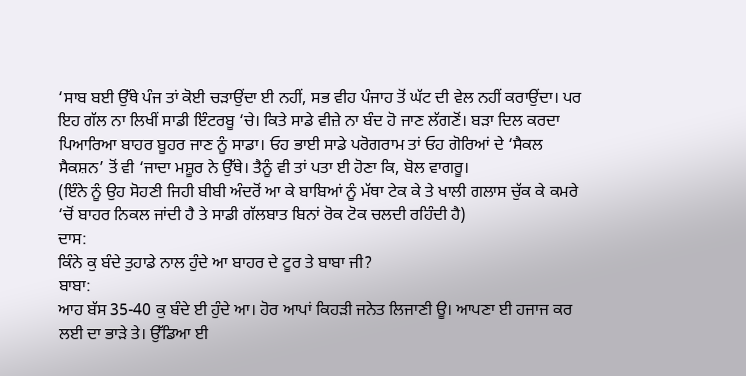‘ਸਾਬ ਬਈ ਉੱਥੇ ਪੰਜ ਤਾਂ ਕੋਈ ਚੜਾਉਂਦਾ ਈ ਨਹੀਂ, ਸਭ ਵੀਹ ਪੰਜਾਹ ਤੋਂ ਘੱਟ ਦੀ ਵੇਲ ਨਹੀਂ ਕਰਾਉਂਦਾ। ਪਰ ਇਹ ਗੱਲ ਨਾ ਲਿਖੀਂ ਸਾਡੀ ਇੰਟਰਬੂ ‘ਚੇ। ਕਿਤੇ ਸਾਡੇ ਵੀਜ਼ੇ ਨਾ ਬੰਦ ਹੋ ਜਾਣ ਲੱਗਣੋਂ। ਬੜਾ ਦਿਲ ਕਰਦਾ ਪਿਆਰਿਆ ਬਾਹਰ ਬੂਹਰ ਜਾਣ ਨੂੰ ਸਾਡਾ। ਓਹ ਭਾਈ ਸਾਡੇ ਪਰੋਗਰਾਮ ਤਾਂ ਓਹ ਗੋਰਿਆਂ ਦੇ ‘ਸੈਕਲ ਸੈਕਸ਼ਨ’ ਤੋਂ ਵੀ ‘ਜਾਦਾ ਮਸ਼ੂਰ ਨੇ ਉੱਥੇ। ਤੈਨੂੰ ਵੀ ਤਾਂ ਪਤਾ ਈ ਹੋਣਾ ਕਿ, ਬੋਲ ਵਾਗਰੂ।
(ਇੰਨੇ ਨੂੰ ਉਹ ਸੋਹਣੀ ਜਿਹੀ ਬੀਬੀ ਅੰਦਰੋਂ ਆ ਕੇ ਬਾਬਿਆਂ ਨੂੰ ਮੱਥਾ ਟੇਕ ਕੇ ਤੇ ਖਾਲੀ ਗਲਾਸ ਚੁੱਕ ਕੇ ਕਮਰੇ ‘ਚੋਂ ਬਾਹਰ ਨਿਕਲ ਜਾਂਦੀ ਹੈ ਤੇ ਸਾਡੀ ਗੱਲਬਾਤ ਬਿਨਾਂ ਰੋਕ ਟੋਕ ਚਲਦੀ ਰਹਿੰਦੀ ਹੈ)
ਦਾਸ:
ਕਿੰਨੇ ਕੁ ਬੰਦੇ ਤੁਹਾਡੇ ਨਾਲ ਹੁੰਦੇ ਆ ਬਾਹਰ ਦੇ ਟੂਰ ਤੇ ਬਾਬਾ ਜੀ?
ਬਾਬਾ:
ਆਹ ਬੱਸ 35-40 ਕੁ ਬੰਦੇ ਈ ਹੁੰਦੇ ਆ। ਹੋਰ ਆਪਾਂ ਕਿਹੜੀ ਜਨੇਤ ਲਿਜਾਣੀ ਊ। ਆਪਣਾ ਈ ਹਜਾਜ ਕਰ ਲਈ ਦਾ ਭਾੜੇ ਤੇ। ਉੱਡਿਆ ਈ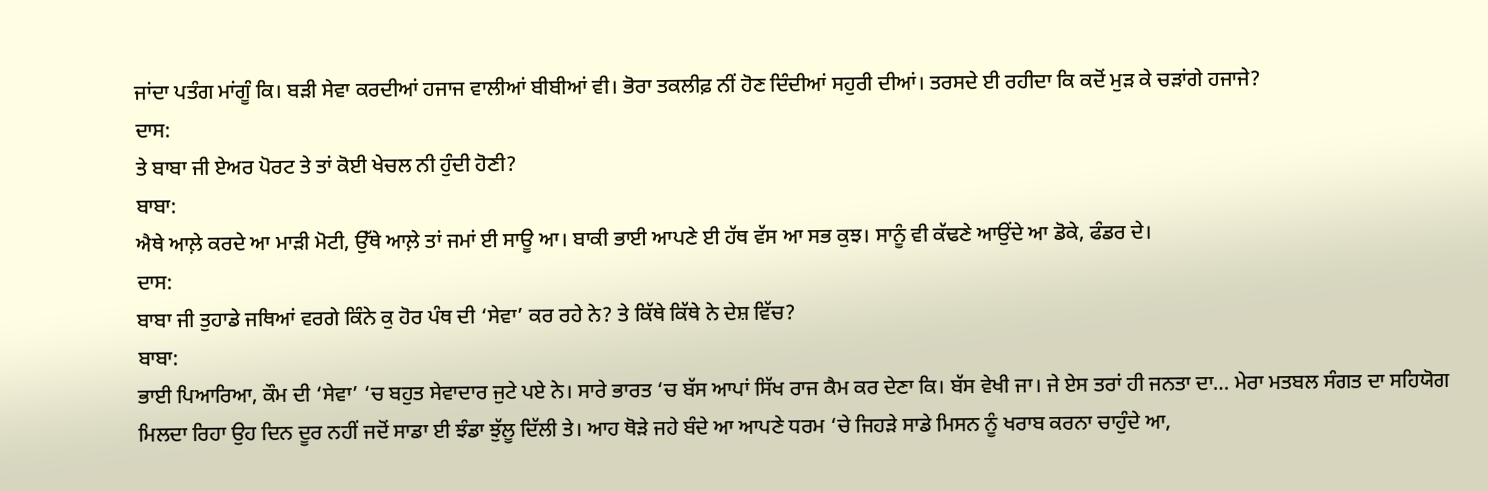ਜਾਂਦਾ ਪਤੰਗ ਮਾਂਗੂੰ ਕਿ। ਬੜੀ ਸੇਵਾ ਕਰਦੀਆਂ ਹਜਾਜ ਵਾਲੀਆਂ ਬੀਬੀਆਂ ਵੀ। ਭੋਰਾ ਤਕਲੀਫ਼ ਨੀਂ ਹੋਣ ਦਿੰਦੀਆਂ ਸਹੁਰੀ ਦੀਆਂ। ਤਰਸਦੇ ਈ ਰਹੀਦਾ ਕਿ ਕਦੋਂ ਮੁੜ ਕੇ ਚੜਾਂਗੇ ਹਜਾਜੇ?
ਦਾਸ:
ਤੇ ਬਾਬਾ ਜੀ ਏਅਰ ਪੋਰਟ ਤੇ ਤਾਂ ਕੋਈ ਖੇਚਲ ਨੀ ਹੁੰਦੀ ਹੋਣੀ?
ਬਾਬਾ:
ਐਥੇ ਆਲ਼ੇ ਕਰਦੇ ਆ ਮਾੜੀ ਮੋਟੀ, ਉੱਥੇ ਆਲ਼ੇ ਤਾਂ ਜਮਾਂ ਈ ਸਾਊ ਆ। ਬਾਕੀ ਭਾਈ ਆਪਣੇ ਈ ਹੱਥ ਵੱਸ ਆ ਸਭ ਕੁਝ। ਸਾਨੂੰ ਵੀ ਕੱਢਣੇ ਆਉਂਦੇ ਆ ਡੋਕੇ, ਫੰਡਰ ਦੇ।
ਦਾਸ:
ਬਾਬਾ ਜੀ ਤੁਹਾਡੇ ਜਥਿਆਂ ਵਰਗੇ ਕਿੰਨੇ ਕੁ ਹੋਰ ਪੰਥ ਦੀ ‘ਸੇਵਾ’ ਕਰ ਰਹੇ ਨੇ? ਤੇ ਕਿੱਥੇ ਕਿੱਥੇ ਨੇ ਦੇਸ਼ ਵਿੱਚ?
ਬਾਬਾ:
ਭਾਈ ਪਿਆਰਿਆ, ਕੌਮ ਦੀ ‘ਸੇਵਾ’ ‘ਚ ਬਹੁਤ ਸੇਵਾਦਾਰ ਜੁਟੇ ਪਏ ਨੇ। ਸਾਰੇ ਭਾਰਤ ‘ਚ ਬੱਸ ਆਪਾਂ ਸਿੱਖ ਰਾਜ ਕੈਮ ਕਰ ਦੇਣਾ ਕਿ। ਬੱਸ ਵੇਖੀ ਜਾ। ਜੇ ਏਸ ਤਰਾਂ ਹੀ ਜਨਤਾ ਦਾ… ਮੇਰਾ ਮਤਬਲ ਸੰਗਤ ਦਾ ਸਹਿਯੋਗ ਮਿਲਦਾ ਰਿਹਾ ਉਹ ਦਿਨ ਦੂਰ ਨਹੀਂ ਜਦੋਂ ਸਾਡਾ ਈ ਝੰਡਾ ਝੁੱਲੂ ਦਿੱਲੀ ਤੇ। ਆਹ ਥੋੜੇ ਜਹੇ ਬੰਦੇ ਆ ਆਪਣੇ ਧਰਮ ‘ਚੇ ਜਿਹੜੇ ਸਾਡੇ ਮਿਸਨ ਨੂੰ ਖਰਾਬ ਕਰਨਾ ਚਾਹੁੰਦੇ ਆ,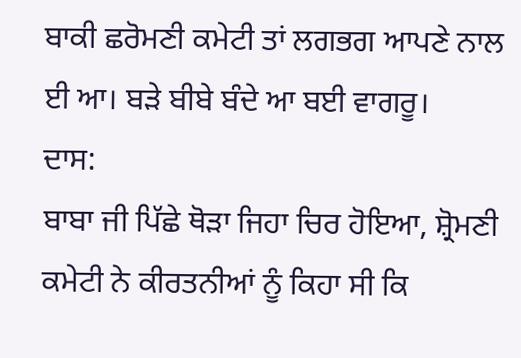ਬਾਕੀ ਛਰੋਮਣੀ ਕਮੇਟੀ ਤਾਂ ਲਗਭਗ ਆਪਣੇ ਨਾਲ ਈ ਆ। ਬੜੇ ਬੀਬੇ ਬੰਦੇ ਆ ਬਈ ਵਾਗਰੂ।
ਦਾਸ:
ਬਾਬਾ ਜੀ ਪਿੱਛੇ ਥੋੜਾ ਜਿਹਾ ਚਿਰ ਹੋਇਆ, ਸ਼੍ਰੋਮਣੀ ਕਮੇਟੀ ਨੇ ਕੀਰਤਨੀਆਂ ਨੂੰ ਕਿਹਾ ਸੀ ਕਿ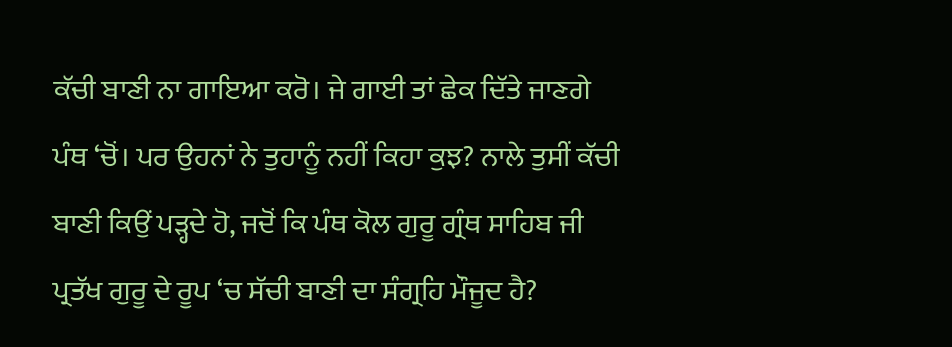ਕੱਚੀ ਬਾਣੀ ਨਾ ਗਾਇਆ ਕਰੋ। ਜੇ ਗਾਈ ਤਾਂ ਛੇਕ ਦਿੱਤੇ ਜਾਣਗੇ ਪੰਥ ‘ਚੋਂ। ਪਰ ਉਹਨਾਂ ਨੇ ਤੁਹਾਨੂੰ ਨਹੀਂ ਕਿਹਾ ਕੁਝ? ਨਾਲੇ ਤੁਸੀਂ ਕੱਚੀ ਬਾਣੀ ਕਿਉਂ ਪੜ੍ਹਦੇ ਹੋ, ਜਦੋਂ ਕਿ ਪੰਥ ਕੋਲ ਗੁਰੂ ਗ੍ਰੰਥ ਸਾਹਿਬ ਜੀ ਪ੍ਰਤੱਖ ਗੁਰੂ ਦੇ ਰੂਪ ‘ਚ ਸੱਚੀ ਬਾਣੀ ਦਾ ਸੰਗ੍ਰਹਿ ਮੌਜੂਦ ਹੈ?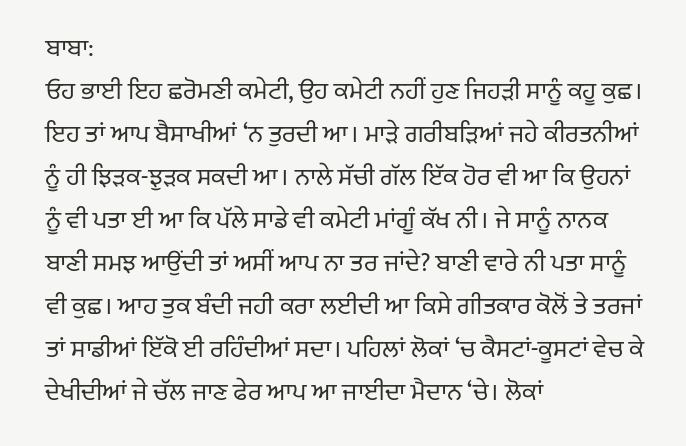ਬਾਬਾ:
ਓਹ ਭਾਈ ਇਹ ਛਰੋਮਣੀ ਕਮੇਟੀ, ਉਹ ਕਮੇਟੀ ਨਹੀਂ ਹੁਣ ਜਿਹੜੀ ਸਾਨੂੰ ਕਹੂ ਕੁਛ। ਇਹ ਤਾਂ ਆਪ ਬੈਸਾਖੀਆਂ ‘ਨ ਤੁਰਦੀ ਆ। ਮਾੜੇ ਗਰੀਬੜਿਆਂ ਜਹੇ ਕੀਰਤਨੀਆਂ ਨੂੰ ਹੀ ਝਿੜਕ-ਝੁੜਕ ਸਕਦੀ ਆ। ਨਾਲੇ ਸੱਚੀ ਗੱਲ ਇੱਕ ਹੋਰ ਵੀ ਆ ਕਿ ਉਹਨਾਂ ਨੂੰ ਵੀ ਪਤਾ ਈ ਆ ਕਿ ਪੱਲੇ ਸਾਡੇ ਵੀ ਕਮੇਟੀ ਮਾਂਗੂੰ ਕੱਖ ਨੀ। ਜੇ ਸਾਨੂੰ ਨਾਨਕ ਬਾਣੀ ਸਮਝ ਆਉਂਦੀ ਤਾਂ ਅਸੀਂ ਆਪ ਨਾ ਤਰ ਜਾਂਦੇ? ਬਾਣੀ ਵਾਰੇ ਨੀ ਪਤਾ ਸਾਨੂੰ ਵੀ ਕੁਛ। ਆਹ ਤੁਕ ਬੰਦੀ ਜਹੀ ਕਰਾ ਲਈਦੀ ਆ ਕਿਸੇ ਗੀਤਕਾਰ ਕੋਲੋਂ ਤੇ ਤਰਜਾਂ ਤਾਂ ਸਾਡੀਆਂ ਇੱਕੋ ਈ ਰਹਿੰਦੀਆਂ ਸਦਾ। ਪਹਿਲਾਂ ਲੋਕਾਂ ‘ਚ ਕੈਸਟਾਂ-ਕੂਸਟਾਂ ਵੇਚ ਕੇ ਦੇਖੀਦੀਆਂ ਜੇ ਚੱਲ ਜਾਣ ਫੇਰ ਆਪ ਆ ਜਾਈਦਾ ਮੈਦਾਨ ‘ਚੇ। ਲੋਕਾਂ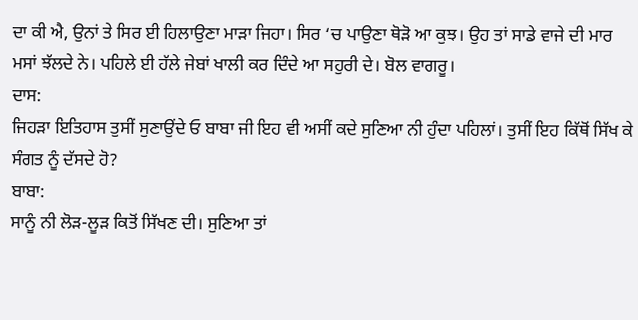ਦਾ ਕੀ ਐ, ਉਨਾਂ ਤੇ ਸਿਰ ਈ ਹਿਲਾਉਣਾ ਮਾੜਾ ਜਿਹਾ। ਸਿਰ ‘ਚ ਪਾਉਣਾ ਥੋੜੋ ਆ ਕੁਝ। ਉਹ ਤਾਂ ਸਾਡੇ ਵਾਜੇ ਦੀ ਮਾਰ ਮਸਾਂ ਝੱਲਦੇ ਨੇ। ਪਹਿਲੇ ਈ ਹੱਲੇ ਜੇਬਾਂ ਖਾਲੀ ਕਰ ਦਿੰਦੇ ਆ ਸਹੁਰੀ ਦੇ। ਬੋਲ ਵਾਗਰੂ।
ਦਾਸ:
ਜਿਹੜਾ ਇਤਿਹਾਸ ਤੁਸੀਂ ਸੁਣਾਉਂਦੇ ਓ ਬਾਬਾ ਜੀ ਇਹ ਵੀ ਅਸੀਂ ਕਦੇ ਸੁਣਿਆ ਨੀ ਹੁੰਦਾ ਪਹਿਲਾਂ। ਤੁਸੀਂ ਇਹ ਕਿੱਥੋਂ ਸਿੱਖ ਕੇ ਸੰਗਤ ਨੂੰ ਦੱਸਦੇ ਹੋ?
ਬਾਬਾ:
ਸਾਨੂੰ ਨੀ ਲੋੜ-ਲੂੜ ਕਿਤੋਂ ਸਿੱਖਣ ਦੀ। ਸੁਣਿਆ ਤਾਂ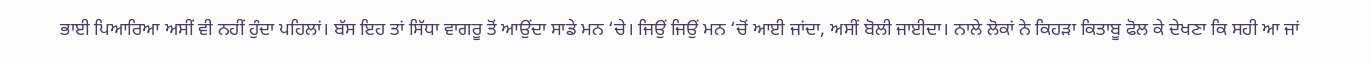ਭਾਈ ਪਿਆਰਿਆ ਅਸੀਂ ਵੀ ਨਹੀਂ ਹੁੰਦਾ ਪਹਿਲਾਂ। ਬੱਸ ਇਹ ਤਾਂ ਸਿੱਧਾ ਵਾਗਰੂ ਤੋਂ ਆਉਂਦਾ ਸਾਡੇ ਮਨ ‘ਚੇ। ਜਿਉਂ ਜਿਉਂ ਮਨ ‘ਚੋਂ ਆਈ ਜਾਂਦਾ, ਅਸੀਂ ਬੋਲੀ ਜਾਈਦਾ। ਨਾਲੇ ਲੋਕਾਂ ਨੇ ਕਿਹੜਾ ਕਿਤਾਬੂ ਫੋਲ ਕੇ ਦੇਖਣਾ ਕਿ ਸਹੀ ਆ ਜਾਂ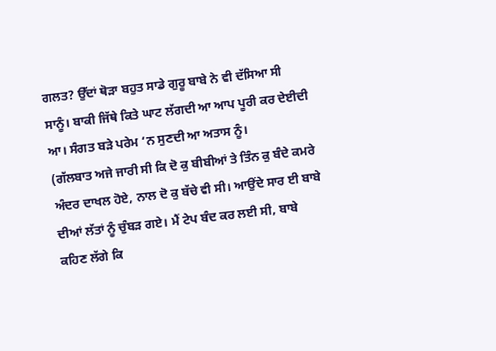ਗਲਤ? ਉੱਦਾਂ ਥੋੜਾ ਬਹੁਤ ਸਾਡੇ ਗੁਰੂ ਬਾਬੇ ਨੇ ਵੀ ਦੱਸਿਆ ਸੀ ਸਾਨੂੰ। ਬਾਕੀ ਜਿੱਥੇ ਕਿਤੇ ਘਾਟ ਲੱਗਦੀ ਆ ਆਪ ਪੂਰੀ ਕਰ ਦੇਈਦੀ ਆ। ਸੰਗਤ ਬੜੇ ਪਰੇਮ ‘ਨ ਸੁਣਦੀ ਆ ਅਤਾਸ ਨੂੰ।
(ਗੱਲਬਾਤ ਅਜੇ ਜਾਰੀ ਸੀ ਕਿ ਦੋ ਕੁ ਬੀਬੀਆਂ ਤੇ ਤਿੰਨ ਕੁ ਬੰਦੇ ਕਮਰੇ ਅੰਦਰ ਦਾਖਲ ਹੋਏ, ਨਾਲ ਦੋ ਕੁ ਬੱਚੇ ਵੀ ਸੀ। ਆਉਂਦੇ ਸਾਰ ਈ ਬਾਬੇ ਦੀਆਂ ਲੱਤਾਂ ਨੂੰ ਚੁੰਬੜ ਗਏ। ਮੈਂ ਟੇਪ ਬੰਦ ਕਰ ਲਈ ਸੀ, ਬਾਬੇ ਕਹਿਣ ਲੱਗੇ ਕਿ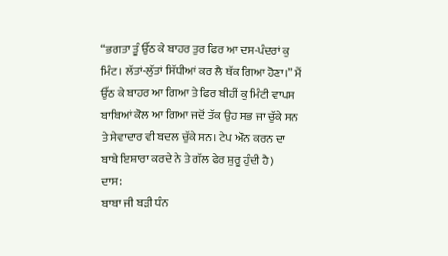“ਭਗਤਾ ਤੂੰ ਉੱਠ ਕੇ ਬਾਹਰ ਤੁਰ ਫਿਰ ਆ ਦਸ-ਪੰਦਰਾਂ ਕੁ ਮਿੰਟ। ਲੱਤਾਂ-ਲੁੱਤਾਂ ਸਿੱਧੀਆਂ ਕਰ ਲੈ ਥੱਕ ਗਿਆ ਹੋਣਾ।” ਮੈਂ ਉੱਠ ਕੇ ਬਾਹਰ ਆ ਗਿਆ ਤੇ ਫਿਰ ਬੀਹੀਂ ਕੁ ਮਿੰਟੀ ਵਾਪਸ ਬਾਬਿਆਂ ਕੋਲ ਆ ਗਿਆ ਜਦੋਂ ਤੱਕ ਉਹ ਸਭ ਜਾ ਚੁੱਕੇ ਸਨ ਤੇ ਸੇਵਾਦਾਰ ਵੀ ਬਦਲ ਚੁੱਕੇ ਸਨ। ਟੇਪ ਔਨ ਕਰਨ ਦਾ ਬਾਬੇ ਇਸ਼ਾਰਾ ਕਰਦੇ ਨੇ ਤੇ ਗੱਲ ਫੇਰ ਸ਼ੁਰੂ ਹੁੰਦੀ ਹੈ)
ਦਾਸ:
ਬਾਬਾ ਜੀ ਬੜੀ ਧੰਨ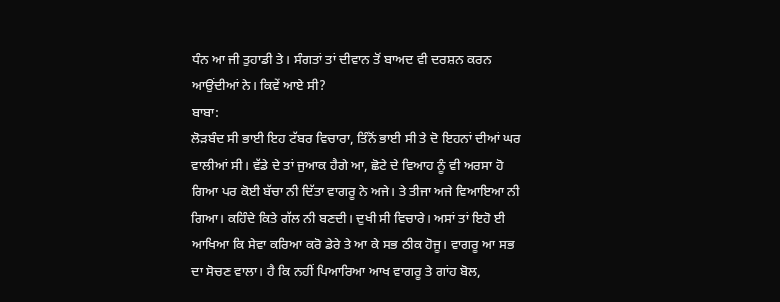ਧੰਨ ਆ ਜੀ ਤੁਹਾਡੀ ਤੇ। ਸੰਗਤਾਂ ਤਾਂ ਦੀਵਾਨ ਤੋਂ ਬਾਅਦ ਵੀ ਦਰਸ਼ਨ ਕਰਨ ਆਉਂਦੀਆਂ ਨੇ। ਕਿਵੇਂ ਆਏ ਸੀ?
ਬਾਬਾ:
ਲੋੜਬੰਦ ਸੀ ਭਾਈ ਇਹ ਟੱਬਰ ਵਿਚਾਰਾ, ਤਿੰਨੋਂ ਭਾਈ ਸੀ ਤੇ ਦੋ ਇਹਨਾਂ ਦੀਆਂ ਘਰ ਵਾਲੀਆਂ ਸੀ। ਵੱਡੇ ਦੇ ਤਾਂ ਜੁਆਕ ਹੈਗੇ ਆ, ਛੋਟੇ ਦੇ ਵਿਆਹ ਨੂੰ ਵੀ ਅਰਸਾ ਹੋ ਗਿਆ ਪਰ ਕੋਈ ਬੱਚਾ ਨੀ ਦਿੱਤਾ ਵਾਗਰੂ ਨੇ ਅਜੇ। ਤੇ ਤੀਜਾ ਅਜੇ ਵਿਆਇਆ ਨੀ ਗਿਆ। ਕਹਿੰਦੇ ਕਿਤੇ ਗੱਲ ਨੀ ਬਣਦੀ। ਦੁਖੀ ਸੀ ਵਿਚਾਰੇ। ਅਸਾਂ ਤਾਂ ਇਹੋ ਈ ਆਖਿਆ ਕਿ ਸੇਵਾ ਕਰਿਆ ਕਰੋ ਡੇਰੇ ਤੇ ਆ ਕੇ ਸਭ ਠੀਕ ਹੋਜੂ। ਵਾਗਰੂ ਆ ਸਭ ਦਾ ਸੋਚਣ ਵਾਲਾ। ਹੈ ਕਿ ਨਹੀਂ ਪਿਆਰਿਆ ਆਖ ਵਾਗਰੂ ਤੇ ਗਾਂਹ ਬੋਲ,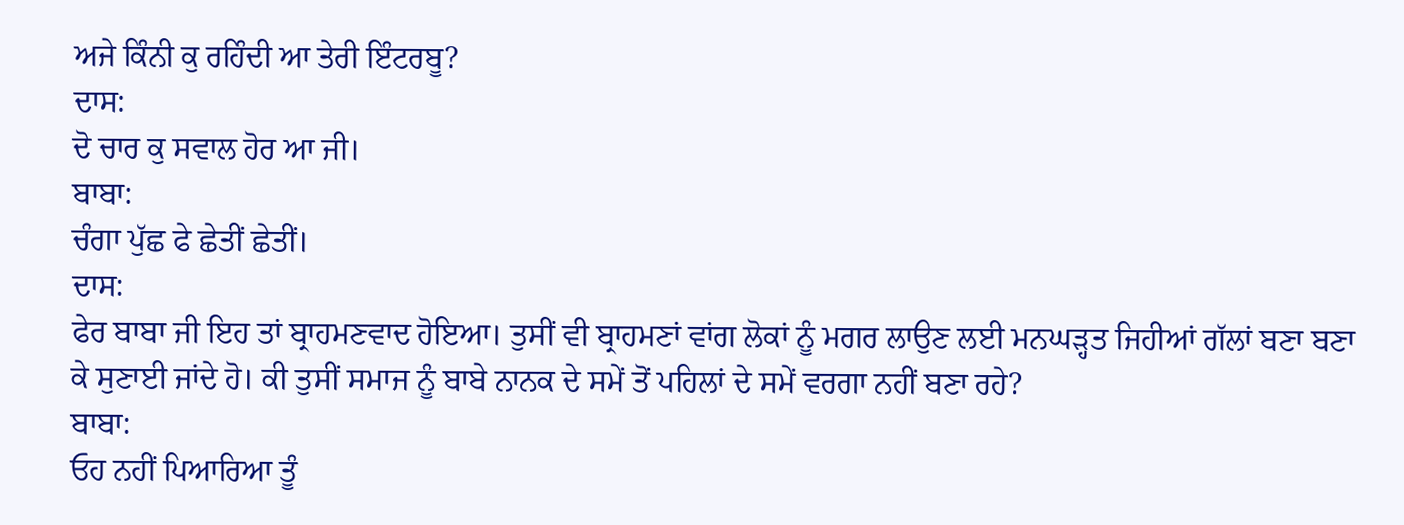ਅਜੇ ਕਿੰਨੀ ਕੁ ਰਹਿੰਦੀ ਆ ਤੇਰੀ ਇੰਟਰਬੂ?
ਦਾਸ:
ਦੋ ਚਾਰ ਕੁ ਸਵਾਲ ਹੋਰ ਆ ਜੀ।
ਬਾਬਾ:
ਚੰਗਾ ਪੁੱਛ ਫੇ ਛੇਤੀਂ ਛੇਤੀਂ।
ਦਾਸ:
ਫੇਰ ਬਾਬਾ ਜੀ ਇਹ ਤਾਂ ਬ੍ਰਾਹਮਣਵਾਦ ਹੋਇਆ। ਤੁਸੀਂ ਵੀ ਬ੍ਰਾਹਮਣਾਂ ਵਾਂਗ ਲੋਕਾਂ ਨੂੰ ਮਗਰ ਲਾਉਣ ਲਈ ਮਨਘੜ੍ਹਤ ਜਿਹੀਆਂ ਗੱਲਾਂ ਬਣਾ ਬਣਾ ਕੇ ਸੁਣਾਈ ਜਾਂਦੇ ਹੋ। ਕੀ ਤੁਸੀਂ ਸਮਾਜ ਨੂੰ ਬਾਬੇ ਨਾਨਕ ਦੇ ਸਮੇਂ ਤੋਂ ਪਹਿਲਾਂ ਦੇ ਸਮੇਂ ਵਰਗਾ ਨਹੀਂ ਬਣਾ ਰਹੇ?
ਬਾਬਾ:
ਓਹ ਨਹੀਂ ਪਿਆਰਿਆ ਤੂੰ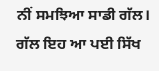ਨੀਂ ਸਮਝਿਆ ਸਾਡੀ ਗੱਲ। ਗੱਲ ਇਹ ਆ ਪਈ ਸਿੱਖ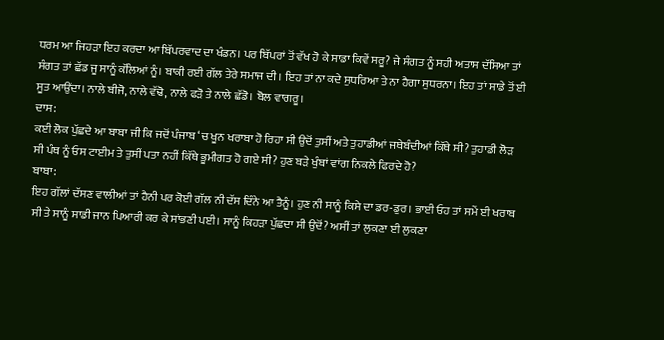ਧਰਮ ਆ ਜਿਹੜਾ ਇਹ ਕਰਦਾ ਆ ਬਿੱਪਰਵਾਦ ਦਾ ਖੰਡਨ। ਪਰ ਬਿੱਪਰਾਂ ਤੋਂ ਵੱਖ ਹੋ ਕੇ ਸਾਡਾ ਕਿਵੇਂ ਸਰੂ? ਜੇ ਸੰਗਤ ਨੂੰ ਸਹੀ ਅਤਾਸ ਦੱਸਿਆ ਤਾਂ ਸੰਗਤ ਤਾਂ ਛੱਡ ਜੂ ਸਾਨੂੰ ਕੱਲਿਆਂ ਨੂੰ। ਬਾਕੀ ਰਈ ਗੱਲ ਤੇਰੇ ਸਮਾਜ ਦੀ। ਇਹ ਤਾਂ ਨਾ ਕਦੇ ਸੁਧਰਿਆ ਤੇ ਨਾ ਹੈਗਾ ਸੁਧਰਨਾ। ਇਹ ਤਾਂ ਸਾਡੇ ਤੋਂ ਈ ਸੂਤ ਆਉਂਦਾ। ਨਾਲੇ ਬੀਜੋ, ਨਾਲੇ ਵੱਢੋ, ਨਾਲੇ ਫੜੋ ਤੇ ਨਾਲੇ ਛੱਡੋ। ਬੋਲ ਵਾਗਰੂ।
ਦਾਸ:
ਕਈ ਲੋਕ ਪੁੱਛਦੇ ਆ ਬਾਬਾ ਜੀ ਕਿ ਜਦੋਂ ਪੰਜਾਬ ‘ਚ ਖੂਨ ਖਰਾਬਾ ਹੋ ਰਿਹਾ ਸੀ ਉਦੋਂ ਤੁਸੀਂ ਅਤੇ ਤੁਹਾਡੀਆਂ ਜਥੇਬੰਦੀਆਂ ਕਿੱਥੇ ਸੀ? ਤੁਹਾਡੀ ਲੋੜ ਸੀ ਪੰਥ ਨੂੰ ਓਸ ਟਾਈਮ ਤੇ ਤੁਸੀਂ ਪਤਾ ਨਹੀਂ ਕਿੱਥੇ ਭੂਮੀਗਤ ਹੋ ਗਏ ਸੀ? ਹੁਣ ਬੜੇ ਖੁੰਬਾਂ ਵਾਂਗ ਨਿਕਲੇ ਫਿਰਦੇ ਹੋ?
ਬਾਬਾ:
ਇਹ ਗੱਲਾਂ ਦੱਸਣ ਵਾਲੀਆਂ ਤਾਂ ਹੈਨੀ ਪਰ ਕੋਈ ਗੱਲ ਨੀ ਦੱਸ ਦਿੰਨੇ ਆ ਤੈਨੂੰ। ਹੁਣ ਨੀ ਸਾਨੂੰ ਕਿਸੇ ਦਾ ਡਰ-ਡੁਰ। ਭਾਈ ਓਹ ਤਾਂ ਸਮੇਂ ਈ ਖਰਾਬ ਸੀ ਤੇ ਸਾਨੂੰ ਸਾਡੀ ਜਾਨ ਪਿਆਰੀ ਕਰ ਕੇ ਸਾਂਭਣੀ ਪਈ। ਸਾਨੂੰ ਕਿਹੜਾ ਪੁੱਛਦਾ ਸੀ ਉਦੋਂ? ਅਸੀਂ ਤਾਂ ਲੁਕਣਾ ਈ ਲੁਕਣਾ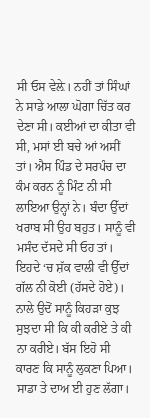ਸੀ ਓਸ ਵੇਲ਼ੇ। ਨਹੀਂ ਤਾਂ ਸਿੰਘਾਂ ਨੇ ਸਾਡੇ ਆਲਾ ਘੋਗਾ ਚਿੱਤ ਕਰ ਦੇਣਾ ਸੀ। ਕਈਆਂ ਦਾ ਕੀਤਾ ਵੀ ਸੀ, ਮਸਾਂ ਈ ਬਚੇ ਆਂ ਅਸੀਂ ਤਾਂ। ਐਸ ਪਿੰਡ ਦੇ ਸਰਪੰਚ ਦਾ ਕੰਮ ਕਰਨ ਨੂੰ ਮਿੰਟ ਨੀ ਸੀ ਲਾਇਆ ਉਨ੍ਹਾਂ ਨੇ। ਬੰਦਾ ਉੱਦਾਂ ਖਰਾਬ ਸੀ ਉਹ ਬਹੁਤ। ਸਾਨੂੰ ਵੀ ਮਸੰਦ ਦੱਸਦੇ ਸੀ ਓਹ ਤਾਂ। ਇਹਦੇ ‘ਚ ਸ਼ੱਕ ਵਾਲੀ ਵੀ ਉੱਦਾਂ ਗੱਲ ਨੀ ਕੋਈ (ਹੱਸਦੇ ਹੋਏ)। ਨਾਲੇ ਉਦੋਂ ਸਾਨੂੰ ਕਿਹੜਾ ਕੁਝ ਸੁਝਦਾ ਸੀ ਕਿ ਕੀ ਕਰੀਏ ਤੇ ਕੀ ਨਾ ਕਰੀਏ। ਬੱਸ ਇਹੋ ਸੀ ਕਾਰਣ ਕਿ ਸਾਨੂੰ ਲੁਕਣਾ ਪਿਆ। ਸਾਡਾ ਤੇ ਦਾਅ ਈ ਹੁਣ ਲੱਗਾ।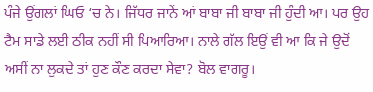ਪੰਜੇ ਉਂਗਲਾਂ ਘਿਓ ‘ਚ ਨੇ। ਜਿੱਧਰ ਜਾਨੇਂ ਆਂ ਬਾਬਾ ਜੀ ਬਾਬਾ ਜੀ ਹੁੰਦੀ ਆ। ਪਰ ਉਹ ਟੈਮ ਸਾਡੇ ਲਈ ਠੀਕ ਨਹੀਂ ਸੀ ਪਿਆਰਿਆ। ਨਾਲੇ ਗੱਲ ਇਉਂ ਵੀ ਆ ਕਿ ਜੇ ਉਦੋਂ ਅਸੀਂ ਨਾ ਲੁਕਦੇ ਤਾਂ ਹੁਣ ਕੌਣ ਕਰਦਾ ਸੇਵਾ? ਬੋਲ ਵਾਗਰੂ।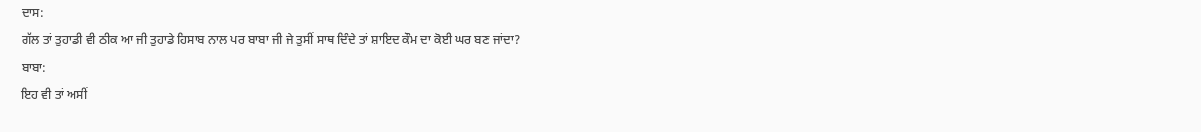ਦਾਸ:
ਗੱਲ ਤਾਂ ਤੁਹਾਡੀ ਵੀ ਠੀਕ ਆ ਜੀ ਤੁਹਾਡੇ ਹਿਸਾਬ ਨਾਲ ਪਰ ਬਾਬਾ ਜੀ ਜੇ ਤੁਸੀਂ ਸਾਥ ਦਿੰਦੇ ਤਾਂ ਸ਼ਾਇਦ ਕੌਮ ਦਾ ਕੋਈ ਘਰ ਬਣ ਜਾਂਦਾ?
ਬਾਬਾ:
ਇਹ ਵੀ ਤਾਂ ਅਸੀਂ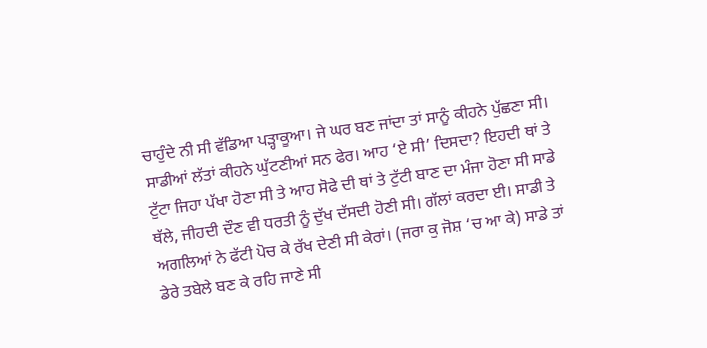ਚਾਹੁੰਦੇ ਨੀ ਸੀ ਵੱਡਿਆ ਪੜ੍ਹਾਕੂਆ। ਜੇ ਘਰ ਬਣ ਜਾਂਦਾ ਤਾਂ ਸਾਨੂੰ ਕੀਹਨੇ ਪੁੱਛਣਾ ਸੀ। ਸਾਡੀਆਂ ਲੱਤਾਂ ਕੀਹਨੇ ਘੁੱਟਣੀਆਂ ਸਨ ਫੇਰ। ਆਹ ‘ਏ ਸੀ’ ਦਿਸਦਾ? ਇਹਦੀ ਥਾਂ ਤੇ ਟੁੱਟਾ ਜਿਹਾ ਪੱਖਾ ਹੋਣਾ ਸੀ ਤੇ ਆਹ ਸੋਫੇ ਦੀ ਥਾਂ ਤੇ ਟੁੱਟੀ ਬਾਣ ਦਾ ਮੰਜਾ ਹੋਣਾ ਸੀ ਸਾਡੇ ਥੱਲੇ, ਜੀਹਦੀ ਦੌਣ ਵੀ ਧਰਤੀ ਨੂੰ ਦੁੱਖ ਦੱਸਦੀ ਹੋਣੀ ਸੀ। ਗੱਲਾਂ ਕਰਦਾ ਈ। ਸਾਡੀ ਤੇ ਅਗਲਿਆਂ ਨੇ ਫੱਟੀ ਪੋਚ ਕੇ ਰੱਖ ਦੇਣੀ ਸੀ ਕੇਰਾਂ। (ਜਰਾ ਕੁ ਜੋਸ਼ ‘ਚ ਆ ਕੇ) ਸਾਡੇ ਤਾਂ ਡੇਰੇ ਤਬੇਲੇ ਬਣ ਕੇ ਰਹਿ ਜਾਣੇ ਸੀ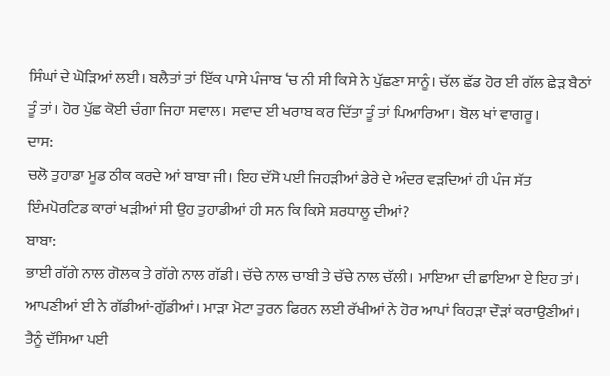ਸਿੰਘਾਂ ਦੇ ਘੋੜਿਆਂ ਲਈ। ਬਲੈਤਾਂ ਤਾਂ ਇੱਕ ਪਾਸੇ ਪੰਜਾਬ ‘ਚ ਨੀ ਸੀ ਕਿਸੇ ਨੇ ਪੁੱਛਣਾ ਸਾਨੂੰ। ਚੱਲ ਛੱਡ ਹੋਰ ਈ ਗੱਲ ਛੇੜ ਬੈਠਾਂ ਤੂੰ ਤਾਂ। ਹੋਰ ਪੁੱਛ ਕੋਈ ਚੰਗਾ ਜਿਹਾ ਸਵਾਲ। ਸਵਾਦ ਈ ਖਰਾਬ ਕਰ ਦਿੱਤਾ ਤੂੰ ਤਾਂ ਪਿਆਰਿਆ। ਬੋਲ ਖਾਂ ਵਾਗਰੂ।
ਦਾਸ:
ਚਲੋ ਤੁਹਾਡਾ ਮੂਡ ਠੀਕ ਕਰਦੇ ਆਂ ਬਾਬਾ ਜੀ। ਇਹ ਦੱਸੋ ਪਈ ਜਿਹੜੀਆਂ ਡੇਰੇ ਦੇ ਅੰਦਰ ਵੜਦਿਆਂ ਹੀ ਪੰਜ ਸੱਤ ਇੰਮਪੋਰਟਿਡ ਕਾਰਾਂ ਖੜੀਆਂ ਸੀ ਉਹ ਤੁਹਾਡੀਆਂ ਹੀ ਸਨ ਕਿ ਕਿਸੇ ਸ਼ਰਧਾਲੂ ਦੀਆਂ?
ਬਾਬਾ:
ਭਾਈ ਗੱਗੇ ਨਾਲ ਗੋਲਕ ਤੇ ਗੱਗੇ ਨਾਲ ਗੱਡੀ। ਚੱਚੇ ਨਾਲ ਚਾਬੀ ਤੇ ਚੱਚੇ ਨਾਲ ਚੱਲੀ। ਮਾਇਆ ਦੀ ਛਾਇਆ ਏ ਇਹ ਤਾਂ। ਆਪਣੀਆਂ ਈ ਨੇ ਗੱਡੀਆਂ-ਗੁੱਡੀਆਂ। ਮਾੜਾ ਮੋਟਾ ਤੁਰਨ ਫਿਰਨ ਲਈ ਰੱਖੀਆਂ ਨੇ ਹੋਰ ਆਪਾਂ ਕਿਹੜਾ ਦੌੜਾਂ ਕਰਾਉਣੀਆਂ। ਤੈਨੂੰ ਦੱਸਿਆ ਪਈ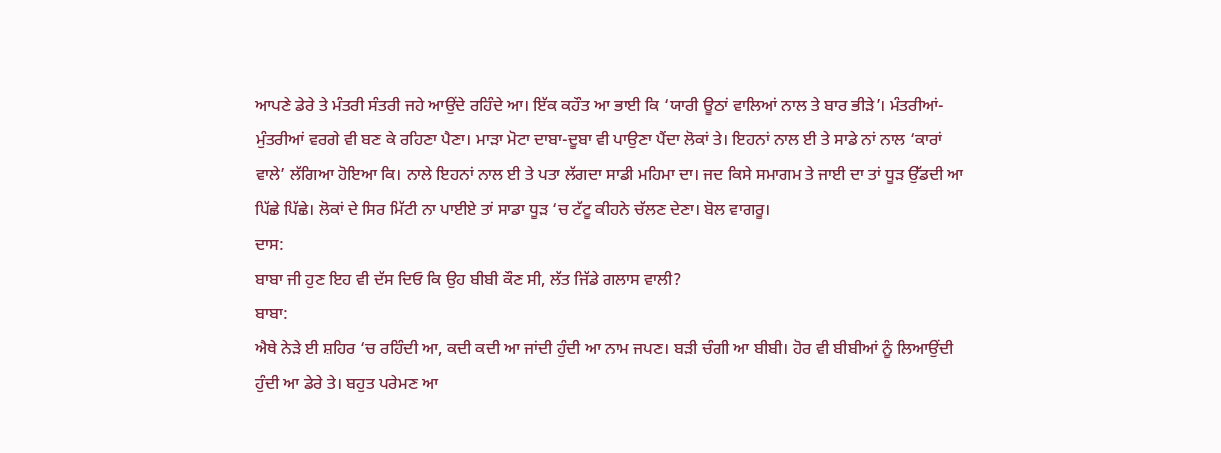ਆਪਣੇ ਡੇਰੇ ਤੇ ਮੰਤਰੀ ਸੰਤਰੀ ਜਹੇ ਆਉਂਦੇ ਰਹਿੰਦੇ ਆ। ਇੱਕ ਕਹੌਤ ਆ ਭਾਈ ਕਿ ‘ਯਾਰੀ ਊਠਾਂ ਵਾਲਿਆਂ ਨਾਲ ਤੇ ਬਾਰ ਭੀੜੇ’। ਮੰਤਰੀਆਂ-ਮੁੰਤਰੀਆਂ ਵਰਗੇ ਵੀ ਬਣ ਕੇ ਰਹਿਣਾ ਪੈਣਾ। ਮਾੜਾ ਮੋਟਾ ਦਾਬਾ-ਦੂਬਾ ਵੀ ਪਾਉਣਾ ਪੈਂਦਾ ਲੋਕਾਂ ਤੇ। ਇਹਨਾਂ ਨਾਲ ਈ ਤੇ ਸਾਡੇ ਨਾਂ ਨਾਲ ‘ਕਾਰਾਂ ਵਾਲੇ’ ਲੱਗਿਆ ਹੋਇਆ ਕਿ। ਨਾਲੇ ਇਹਨਾਂ ਨਾਲ ਈ ਤੇ ਪਤਾ ਲੱਗਦਾ ਸਾਡੀ ਮਹਿਮਾ ਦਾ। ਜਦ ਕਿਸੇ ਸਮਾਗਮ ਤੇ ਜਾਈ ਦਾ ਤਾਂ ਧੂੜ ਉੱਡਦੀ ਆ ਪਿੱਛੇ ਪਿੱਛੇ। ਲੋਕਾਂ ਦੇ ਸਿਰ ਮਿੱਟੀ ਨਾ ਪਾਈਏ ਤਾਂ ਸਾਡਾ ਧੂੜ ‘ਚ ਟੱਟੂ ਕੀਹਨੇ ਚੱਲਣ ਦੇਣਾ। ਬੋਲ ਵਾਗਰੂ।
ਦਾਸ:
ਬਾਬਾ ਜੀ ਹੁਣ ਇਹ ਵੀ ਦੱਸ ਦਿਓ ਕਿ ਉਹ ਬੀਬੀ ਕੌਣ ਸੀ, ਲੱਤ ਜਿੱਡੇ ਗਲਾਸ ਵਾਲੀ?
ਬਾਬਾ:
ਐਥੇ ਨੇੜੇ ਈ ਸ਼ਹਿਰ ‘ਚ ਰਹਿੰਦੀ ਆ, ਕਦੀ ਕਦੀ ਆ ਜਾਂਦੀ ਹੁੰਦੀ ਆ ਨਾਮ ਜਪਣ। ਬੜੀ ਚੰਗੀ ਆ ਬੀਬੀ। ਹੋਰ ਵੀ ਬੀਬੀਆਂ ਨੂੰ ਲਿਆਉਂਦੀ ਹੁੰਦੀ ਆ ਡੇਰੇ ਤੇ। ਬਹੁਤ ਪਰੇਮਣ ਆ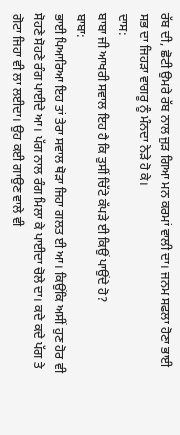ਰੱਬ ਦੀ, ਛੋਟੀ ਉਮਰੇ ਰੱਬ ਨਾਲ ਜੁੜ ਗਿਆ ਮਨ ਕਰਮਾਂ ਵਾਲੀ ਦਾ। ਜਨਮ ਸਫਲਾ ਹੋਣਾ ਭਾਈ ਸਭ ਦਾ ਜਿਹੜਾ ਵਾਗਰੂ ਨੂੰ ਮੰਨਦਾ ਨੇੜੇ ਹੋ ਕੇ।
ਦਾਸ:
ਬਾਬਾ ਜੀ ਆਖਰੀ ਸਵਾਲ ਇਹ ਹੈ ਕਿ ਤੁਸੀਂ ਚਿੱਟੇ ਕੱਪੜੇ ਈ ਕਿਉਂ ਪਾਉਂਦੇ ਹੋ?
ਬਾਬਾ:
ਭਾਈ ਪਿਆਰਿਆ ਇਹ ਤਾਂ ਤੇਰਾ ਸਵਾਲ ਥੋੜਾ ਜਿਹਾ ਗਲਤ ਈ ਆ। ਕਿਉਂਕਿ ਅਸੀਂ ਹੁਣ ਹੋਰ ਵੀ ਸੋਹਣੇ ਸੋਹਣੇ ਰੰਗ ਪਾਈਦੇ ਆ। ਪੱਗ ਨਾਲ ਰੰਗ ਮਿਲਾ ਕੇ ਪਾਈਦਾ ਚੋਲੇ ਦਾ। ਕਦੇ ਕਦੇ ਪੱਗ ਤੇ ਗੋਟਾ ਜਿਹਾ ਵੀ ਲਾ ਲਈਦਾ। ਉਹ ਕਈ ਗਾਉਣ ਵਾਲੇ ਵੀ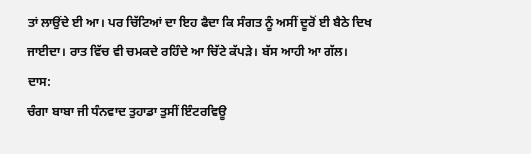ਤਾਂ ਲਾਉਂਦੇ ਈ ਆ। ਪਰ ਚਿੱਟਿਆਂ ਦਾ ਇਹ ਫੈਦਾ ਕਿ ਸੰਗਤ ਨੂੰ ਅਸੀਂ ਦੂਰੋਂ ਈ ਬੈਠੇ ਦਿਖ ਜਾਈਦਾ। ਰਾਤ ਵਿੱਚ ਵੀ ਚਮਕਦੇ ਰਹਿੰਦੇ ਆ ਚਿੱਟੇ ਕੱਪੜੇ। ਬੱਸ ਆਹੀ ਆ ਗੱਲ।
ਦਾਸ:
ਚੰਗਾ ਬਾਬਾ ਜੀ ਧੰਨਵਾਦ ਤੁਹਾਡਾ ਤੁਸੀਂ ਇੰਟਰਵਿਊ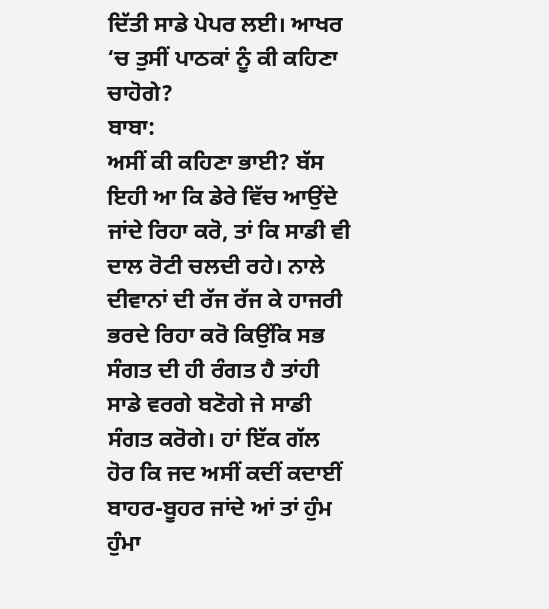ਦਿੱਤੀ ਸਾਡੇ ਪੇਪਰ ਲਈ। ਆਖਰ ‘ਚ ਤੁਸੀਂ ਪਾਠਕਾਂ ਨੂੰ ਕੀ ਕਹਿਣਾ ਚਾਹੋਗੇ?
ਬਾਬਾ:
ਅਸੀਂ ਕੀ ਕਹਿਣਾ ਭਾਈ? ਬੱਸ ਇਹੀ ਆ ਕਿ ਡੇਰੇ ਵਿੱਚ ਆਉਂਦੇ ਜਾਂਦੇ ਰਿਹਾ ਕਰੋ, ਤਾਂ ਕਿ ਸਾਡੀ ਵੀ ਦਾਲ ਰੋਟੀ ਚਲਦੀ ਰਹੇ। ਨਾਲੇ ਦੀਵਾਨਾਂ ਦੀ ਰੱਜ ਰੱਜ ਕੇ ਹਾਜਰੀ ਭਰਦੇ ਰਿਹਾ ਕਰੋ ਕਿਉਂਕਿ ਸਭ ਸੰਗਤ ਦੀ ਹੀ ਰੰਗਤ ਹੈ ਤਾਂਹੀ ਸਾਡੇ ਵਰਗੇ ਬਣੋਗੇ ਜੇ ਸਾਡੀ ਸੰਗਤ ਕਰੋਗੇ। ਹਾਂ ਇੱਕ ਗੱਲ ਹੋਰ ਕਿ ਜਦ ਅਸੀਂ ਕਦੀਂ ਕਦਾਈਂ ਬਾਹਰ-ਬੂਹਰ ਜਾਂਦੇ ਆਂ ਤਾਂ ਹੁੰਮ ਹੁੰਮਾ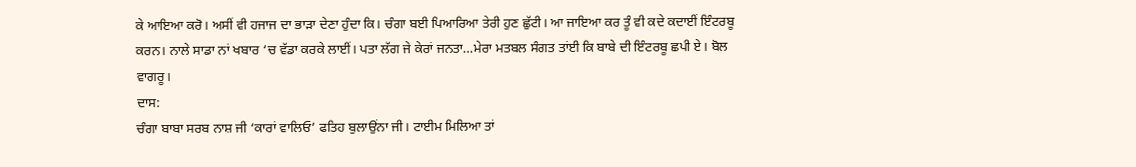ਕੇ ਆਇਆ ਕਰੋ। ਅਸੀਂ ਵੀ ਹਜਾਜ ਦਾ ਭਾੜਾ ਦੇਣਾ ਹੁੰਦਾ ਕਿ। ਚੰਗਾ ਬਈ ਪਿਆਰਿਆ ਤੇਰੀ ਹੁਣ ਛੁੱਟੀ। ਆ ਜਾਇਆ ਕਰ ਤੂੰ ਵੀ ਕਦੇ ਕਦਾਈਂ ਇੰਟਰਬੂ ਕਰਨ। ਨਾਲੇ ਸਾਡਾ ਨਾਂ ਖਬਾਰ ‘ਚ ਵੱਡਾ ਕਰਕੇ ਲਾਈਂ। ਪਤਾ ਲੱਗ ਜੇ ਕੇਰਾਂ ਜਨਤਾ…ਮੇਰਾ ਮਤਬਲ ਸੰਗਤ ਤਾਂਈ ਕਿ ਬਾਬੇ ਦੀ ਇੰਟਰਬੂ ਛਪੀ ਏ। ਬੋਲ ਵਾਗਰੂ।
ਦਾਸ:
ਚੰਗਾ ਬਾਬਾ ਸਰਬ ਨਾਸ਼ ਜੀ ‘ਕਾਰਾਂ ਵਾਲਿਓ’ ਫਤਿਹ ਬੁਲਾਉਂਨਾ ਜੀ। ਟਾਈਮ ਮਿਲਿਆ ਤਾਂ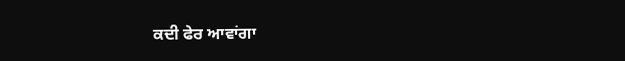ਕਦੀ ਫੇਰ ਆਵਾਂਗਾ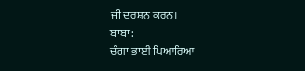ਜੀ ਦਰਸ਼ਨ ਕਰਨ।
ਬਾਬਾ:
ਚੰਗਾ ਭਾਈ ਪਿਆਰਿਆ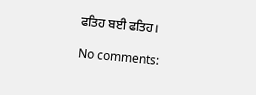ਫਤਿਹ ਬਈ ਫਤਿਹ।

No comments: